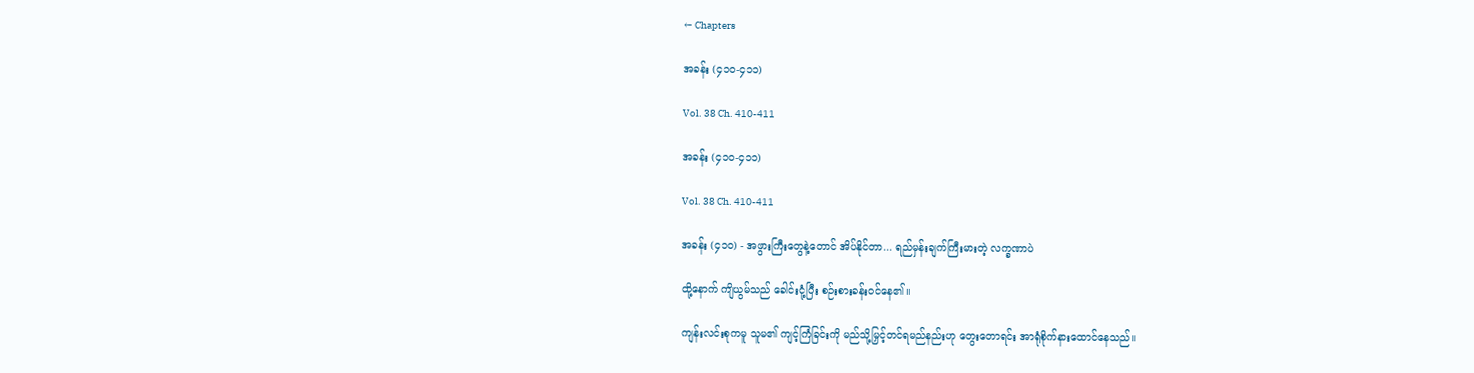← Chapters

အခန်း (၄၁၀-၄၁၁)

Vol. 38 Ch. 410-411

အခန်း (၄၁၀-၄၁၁)

Vol. 38 Ch. 410-411

အခန်း (၄၁၀) - အဖွားကြီးတွေနဲ့တောင် အိပ်နိုင်တာ... ရည်မှန်းချက်ကြီးမားတဲ့ လက္ခဏာပဲ

ထို့နောက် ကျိယွမ်သည် ခေါင်းငုံ့ပြီး စဉ်းစားခန်းဝင်နေ၏။

ကျန်းလင်းစုကမူ သူမ၏ ကျင့်ကြံခြင်းကို မည်သို့မြှင့်တင်ရမည်နည်းဟု တွေးတောရင်း အာရုံစိုက်နားထောင်နေသည်။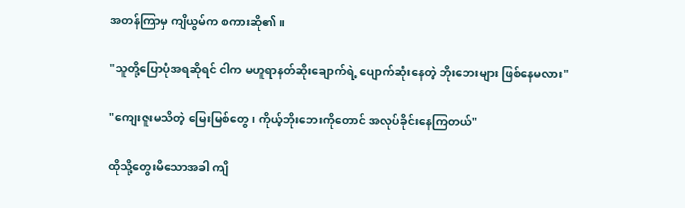အတန်ကြာမှ ကျိယွမ်က စကားဆို၏။

"သူတို့ပြောပုံအရဆိုရင် ငါက မဟူရာနတ်ဆိုးချောက်ရဲ့ ပျောက်ဆုံးနေတဲ့ ဘိုးဘေးများ ဖြစ်နေမလား"

"ကျေးဇူးမသိတဲ့ မြေးမြစ်တွေ၊ ကိုယ့်ဘိုးဘေးကိုတောင် အလုပ်ခိုင်းနေကြတယ်"

ထိုသို့တွေးမိသောအခါ ကျိ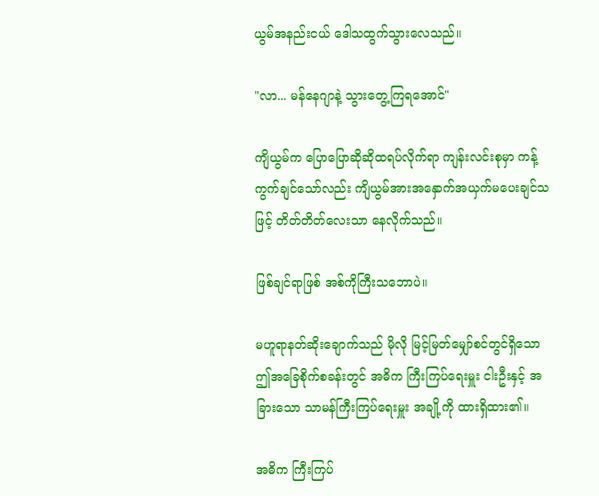ယွမ်အနည်းငယ် ဒေါသထွက်သွားလေသည်။

"လာ... မန်နေဂျာနဲ့ သွားတွေ့ကြရအောင်"

ကျိယွမ်က ပြောပြောဆိုဆိုထရပ်လိုက်ရာ ကျန်းလင်းစုမှာ ကန့်ကွက်ချင်သော်လည်း ကျိယွမ်အားအနှောက်အယှက်မပေးချင်သဖြင့် တိတ်တိတ်လေးသာ နေလိုက်သည်။

ဖြစ်ချင်ရာဖြစ် အစ်ကိုကြီးသဘောပဲ။

မဟူရာနတ်ဆိုးချောက်သည် မိုလို မြင့်မြတ်မျှော်စင်တွင်ရှိသော ဤအခြေစိုက်စခန်းတွင် အဓိက ကြီးကြပ်ရေးမှူး ငါးဦးနှင့် အခြားသော သာမန်ကြီးကြပ်ရေးမှူး အချို့ကို ထားရှိထား၏။

အဓိက ကြီးကြပ်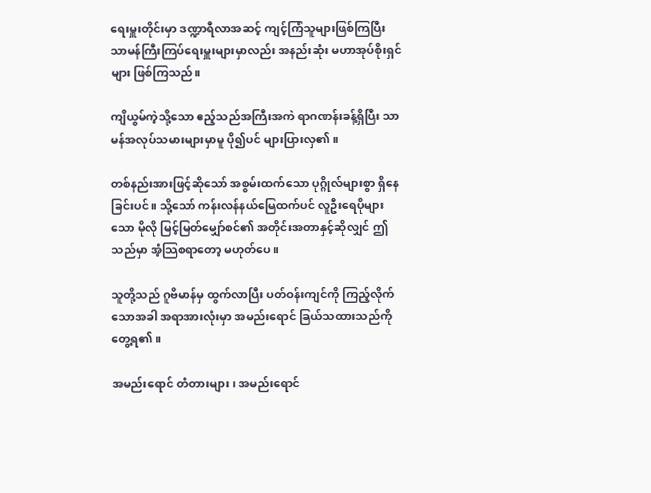ရေးမှူးတိုင်းမှာ ဒဏ္ဍာရီလာအဆင့် ကျင့်ကြံသူများဖြစ်ကြပြီး သာမန်ကြီးကြပ်ရေးမှူးများမှာလည်း အနည်းဆုံး မဟာအုပ်စိုးရှင်များ ဖြစ်ကြသည်။

ကျိယွမ်ကဲ့သို့သော ဧည့်သည်အကြီးအကဲ ရာဂဏန်းခန့်ရှိပြီး သာမန်အလုပ်သမားများမှာမူ ပို၍ပင် များပြားလှ၏။

တစ်နည်းအားဖြင့်ဆိုသော် အစွမ်းထက်သော ပုဂ္ဂိုလ်များစွာ ရှိနေခြင်းပင်။ သို့သော် ကန်းလန်နယ်မြေထက်ပင် လူဦးရေပိုများသော မိုလို မြင့်မြတ်မျှော်စင်၏ အတိုင်းအတာနှင့်ဆိုလျှင် ဤသည်မှာ အံ့သြစရာတော့ မဟုတ်ပေ။

သူတို့သည် ဂူဗိမာန်မှ ထွက်လာပြီး ပတ်ဝန်းကျင်ကို ကြည့်လိုက်သောအခါ အရာအားလုံးမှာ အမည်းရောင် ခြယ်သထားသည်ကို တွေ့ရ၏။

အမည်းရောင် တံတားများ၊ အမည်းရောင်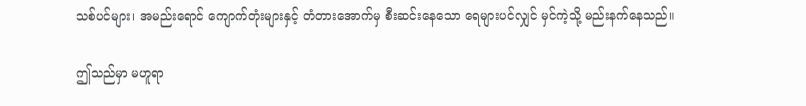သစ်ပင်များ၊ အမည်းရောင် ကျောက်တုံးများနှင့် တံတားအောက်မှ စီးဆင်းနေသော ရေများပင်လျှင် မှင်ကဲ့သို့ မည်းနက်နေသည်။

ဤသည်မှာ မဟူရာ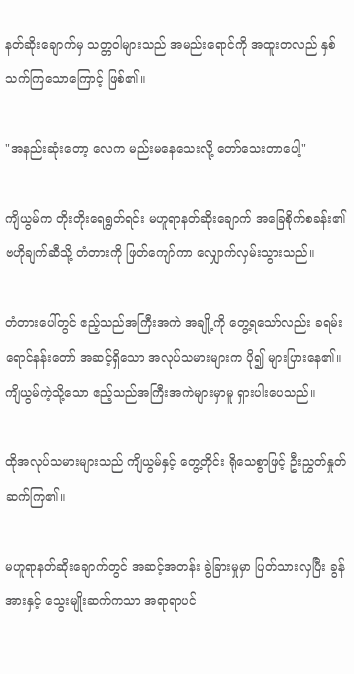နတ်ဆိုးချောက်မှ သတ္တဝါများသည် အမည်းရောင်ကို အထူးတလည် နှစ်သက်ကြသောကြောင့် ဖြစ်၏။

"အနည်းဆုံးတော့ လေက မည်းမနေသေးလို့ တော်သေးတာပေါ့"

ကျိယွမ်က တိုးတိုးရေရွတ်ရင်း မဟူရာနတ်ဆိုးချောက် အခြေစိုက်စခန်း၏ ဗဟိုချက်ဆီသို့ တံတားကို ဖြတ်ကျော်ကာ လျှောက်လှမ်းသွားသည်။

တံတားပေါ်တွင် ဧည့်သည်အကြီးအကဲ အချို့ကို တွေ့ရသော်လည်း ခရမ်းရောင်နန်းတော် အဆင့်ရှိသော အလုပ်သမားများက ပို၍ များပြားနေ၏။ ကျိယွမ်ကဲ့သို့သော ဧည့်သည်အကြီးအကဲများမှာမူ ရှားပါးပေသည်။

ထိုအလုပ်သမားများသည် ကျိယွမ်နှင့် တွေ့တိုင်း ရိုသေစွာဖြင့် ဦးညွှတ်နှုတ်ဆက်ကြ၏။

မဟူရာနတ်ဆိုးချောက်တွင် အဆင့်အတန်း ခွဲခြားမှုမှာ ပြတ်သားလှပြီး ခွန်အားနှင့် သွေးမျိုးဆက်ကသာ အရာရာပင်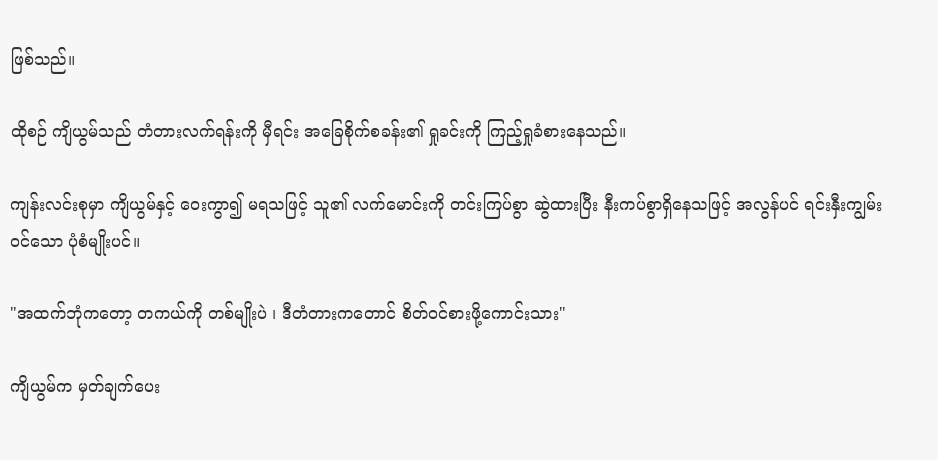ဖြစ်သည်။

ထိုစဉ် ကျိယွမ်သည် တံတားလက်ရန်းကို မှီရင်း အခြေစိုက်စခန်း၏ ရှုခင်းကို ကြည့်ရှုခံစားနေသည်။

ကျန်းလင်းစုမှာ ကျိယွမ်နှင့် ဝေးကွာ၍ မရသဖြင့် သူ၏ လက်မောင်းကို တင်းကြပ်စွာ ဆွဲထားပြီး နီးကပ်စွာရှိနေသဖြင့် အလွန်ပင် ရင်းနှီးကျွမ်းဝင်သော ပုံစံမျိုးပင်။

"အထက်ဘုံကတော့ တကယ်ကို တစ်မျိုးပဲ ၊ ဒီတံတားကတောင် စိတ်ဝင်စားဖို့ကောင်းသား"

ကျိယွမ်က မှတ်ချက်ပေး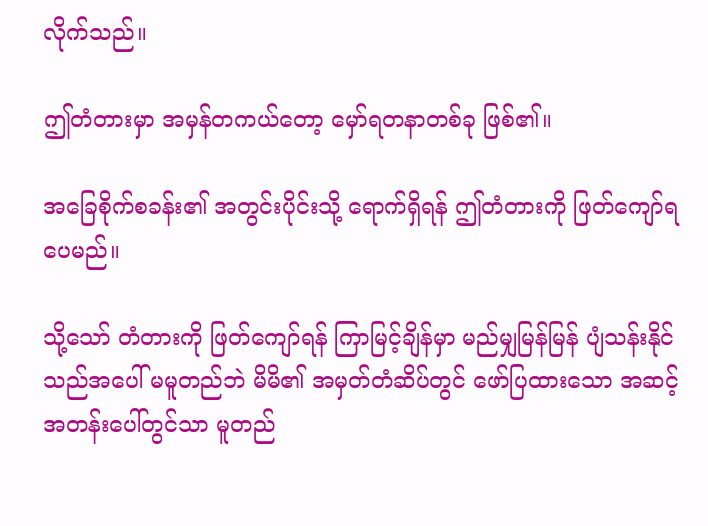လိုက်သည်။

ဤတံတားမှာ အမှန်တကယ်တော့ မှော်ရတနာတစ်ခု ဖြစ်၏။

အခြေစိုက်စခန်း၏ အတွင်းပိုင်းသို့ ရောက်ရှိရန် ဤတံတားကို ဖြတ်ကျော်ရပေမည်။

သို့သော် တံတားကို ဖြတ်ကျော်ရန် ကြာမြင့်ချိန်မှာ မည်မျှမြန်မြန် ပျံသန်းနိုင်သည်အပေါ် မမူတည်ဘဲ မိမိ၏ အမှတ်တံဆိပ်တွင် ဖော်ပြထားသော အဆင့်အတန်းပေါ်တွင်သာ မူတည်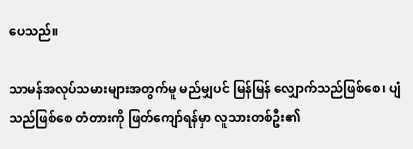ပေသည်။

သာမန်အလုပ်သမားများအတွက်မူ မည်မျှပင် မြန်မြန် လျှောက်သည်ဖြစ်စေ၊ ပျံသည်ဖြစ်စေ တံတားကို ဖြတ်ကျော်ရန်မှာ လူသားတစ်ဦး၏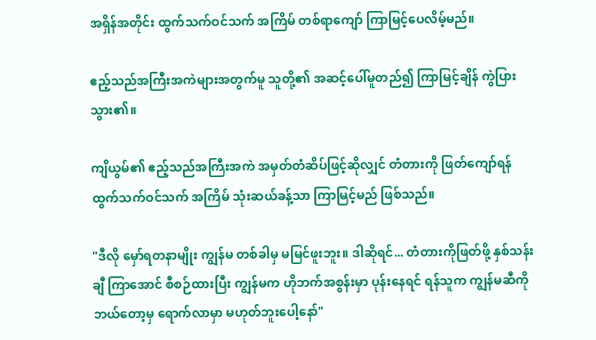အရှိန်အတိုင်း ထွက်သက်ဝင်သက် အကြိမ် တစ်ရာကျော် ကြာမြင့်ပေလိမ့်မည်။

ဧည့်သည်အကြီးအကဲများအတွက်မူ သူတို့၏ အဆင့်ပေါ်မူတည်၍ ကြာမြင့်ချိန် ကွဲပြားသွား၏။

ကျိယွမ်၏ ဧည့်သည်အကြီးအကဲ အမှတ်တံဆိပ်ဖြင့်ဆိုလျှင် တံတားကို ဖြတ်ကျော်ရန် ထွက်သက်ဝင်သက် အကြိမ် သုံးဆယ်ခန့်သာ ကြာမြင့်မည် ဖြစ်သည်။

"ဒီလို မှော်ရတနာမျိုး ကျွန်မ တစ်ခါမှ မမြင်ဖူးဘူး။ ဒါဆိုရင်... တံတားကိုဖြတ်ဖို့ နှစ်သန်းချီ ကြာအောင် စီစဉ်ထားပြီး ကျွန်မက ဟိုဘက်အစွန်းမှာ ပုန်းနေရင် ရန်သူက ကျွန်မဆီကို ဘယ်တော့မှ ရောက်လာမှာ မဟုတ်ဘူးပေါ့နော်"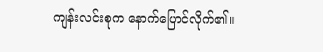ကျန်းလင်းစုက နောက်ပြောင်လိုက်၏။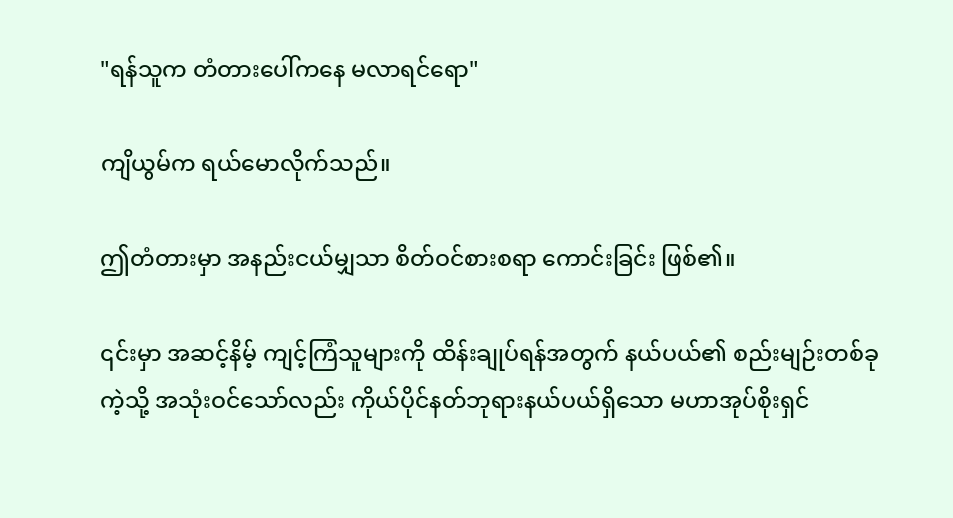"ရန်သူက တံတားပေါ်ကနေ မလာရင်ရော"

ကျိယွမ်က ရယ်မောလိုက်သည်။

ဤတံတားမှာ အနည်းငယ်မျှသာ စိတ်ဝင်စားစရာ ကောင်းခြင်း ဖြစ်၏။

၎င်းမှာ အဆင့်နိမ့် ကျင့်ကြံသူများကို ထိန်းချုပ်ရန်အတွက် နယ်ပယ်၏ စည်းမျဉ်းတစ်ခုကဲ့သို့ အသုံးဝင်သော်လည်း ကိုယ်ပိုင်နတ်ဘုရားနယ်ပယ်ရှိသော မဟာအုပ်စိုးရှင်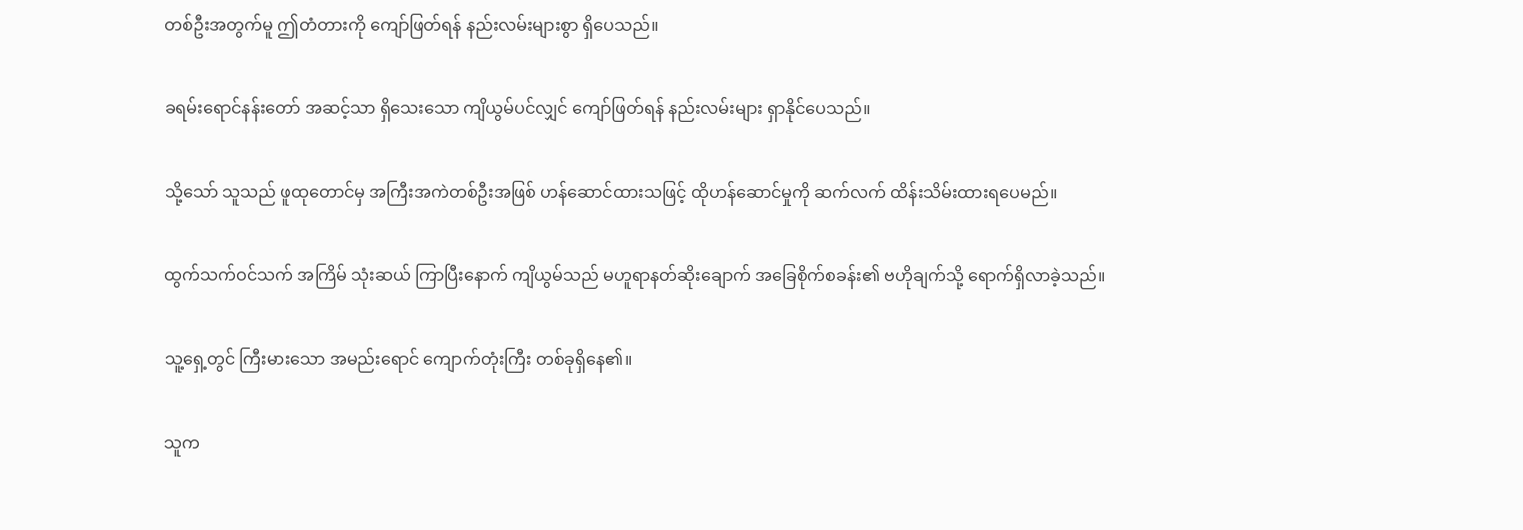တစ်ဦးအတွက်မူ ဤတံတားကို ကျော်ဖြတ်ရန် နည်းလမ်းများစွာ ရှိပေသည်။

ခရမ်းရောင်နန်းတော် အဆင့်သာ ရှိသေးသော ကျိယွမ်ပင်လျှင် ကျော်ဖြတ်ရန် နည်းလမ်းများ ရှာနိုင်ပေသည်။

သို့သော် သူသည် ဖူထုတောင်မှ အကြီးအကဲတစ်ဦးအဖြစ် ဟန်ဆောင်ထားသဖြင့် ထိုဟန်ဆောင်မှုကို ဆက်လက် ထိန်းသိမ်းထားရပေမည်။

ထွက်သက်ဝင်သက် အကြိမ် သုံးဆယ် ကြာပြီးနောက် ကျိယွမ်သည် မဟူရာနတ်ဆိုးချောက် အခြေစိုက်စခန်း၏ ဗဟိုချက်သို့ ရောက်ရှိလာခဲ့သည်။

သူ့ရှေ့တွင် ကြီးမားသော အမည်းရောင် ကျောက်တုံးကြီး တစ်ခုရှိနေ၏။

သူက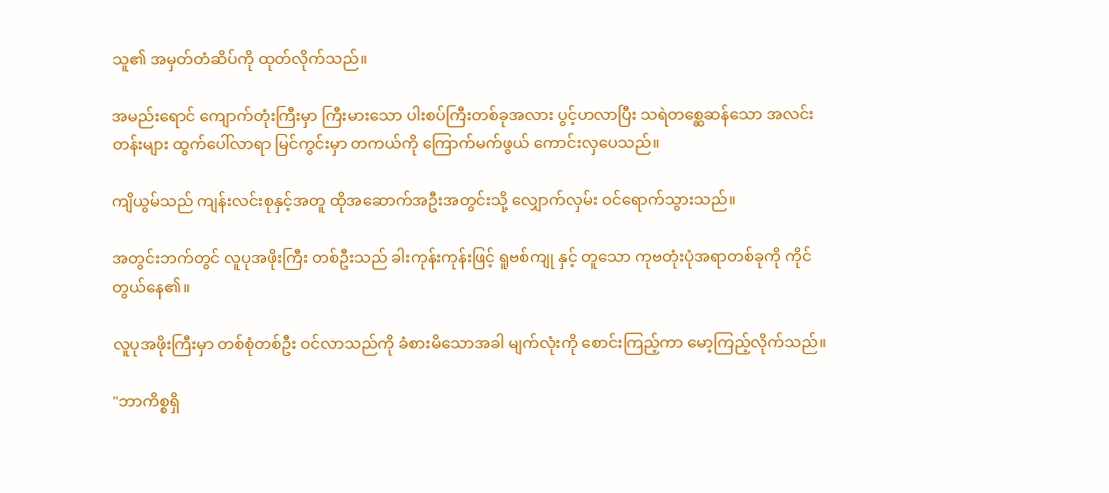သူ၏ အမှတ်တံဆိပ်ကို ထုတ်လိုက်သည်။

အမည်းရောင် ကျောက်တုံးကြီးမှာ ကြီးမားသော ပါးစပ်ကြီးတစ်ခုအလား ပွင့်ဟလာပြီး သရဲတစ္ဆေဆန်သော အလင်းတန်းများ ထွက်ပေါ်လာရာ မြင်ကွင်းမှာ တကယ်ကို ကြောက်မက်ဖွယ် ကောင်းလှပေသည်။

ကျိယွမ်သည် ကျန်းလင်းစုနှင့်အတူ ထိုအဆောက်အဦးအတွင်းသို့ လျှောက်လှမ်း ဝင်ရောက်သွားသည်။

အတွင်းဘက်တွင် လူပုအဖိုးကြီး တစ်ဦးသည် ခါးကုန်းကုန်းဖြင့် ရူဗစ်ကျု နှင့် တူသော ကုဗတုံးပုံအရာတစ်ခုကို ကိုင်တွယ်နေ၏။

လူပုအဖိုးကြီးမှာ တစ်စုံတစ်ဦး ဝင်လာသည်ကို ခံစားမိသောအခါ မျက်လုံးကို စောင်းကြည့်ကာ မော့ကြည့်လိုက်သည်။

"ဘာကိစ္စရှိ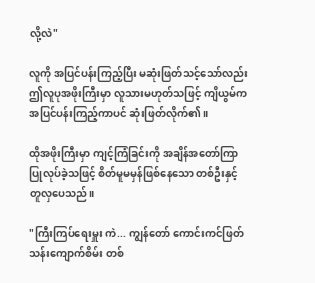လို့လဲ"

လူကို အပြင်ပန်းကြည့်ပြီး မဆုံးဖြတ်သင့်သော်လည်း ဤလူပုအဖိုးကြီးမှာ လူသားမဟုတ်သဖြင့် ကျိယွမ်က အပြင်ပန်းကြည့်ကာပင် ဆုံးဖြတ်လိုက်၏။

ထိုအဖိုးကြီးမှာ ကျင့်ကြံခြင်းကို အချိန်အတော်ကြာ ပြုလုပ်ခဲ့သဖြင့် စိတ်မူမမှန်ဖြစ်နေသော တစ်ဦးနှင့် တူလှပေသည်။

"ကြီးကြပ်ရေးမှူး ကဲ... ကျွန်တော် ကောင်းကင်ဖြတ်သန်းကျောက်စိမ်း တစ်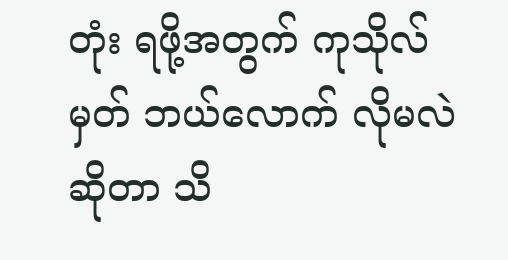တုံး ရဖို့အတွက် ကုသိုလ်မှတ် ဘယ်လောက် လိုမလဲဆိုတာ သိ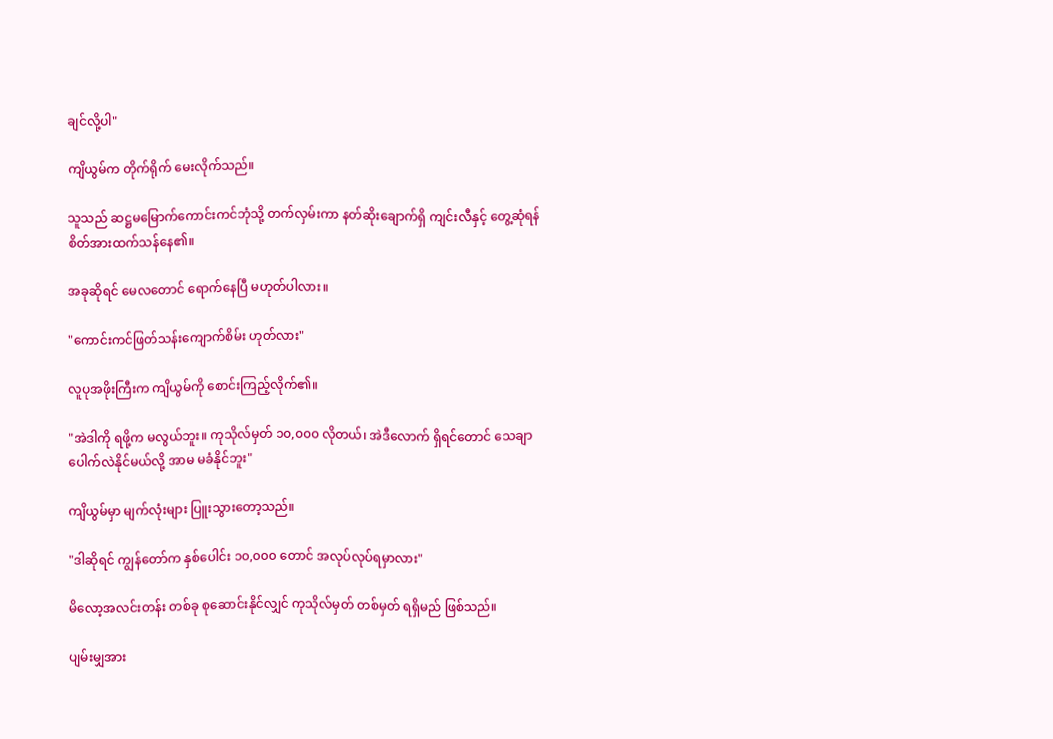ချင်လို့ပါ"

ကျိယွမ်က တိုက်ရိုက် မေးလိုက်သည်။

သူသည် ဆဋ္ဌမမြောက်ကောင်းကင်ဘုံသို့ တက်လှမ်းကာ နတ်ဆိုးချောက်ရှိ ကျင်းလီနှင့် တွေ့ဆုံရန် စိတ်အားထက်သန်နေ၏။

အခုဆိုရင် မေလတောင် ရောက်နေပြီ မဟုတ်ပါလား။

"ကောင်းကင်ဖြတ်သန်းကျောက်စိမ်း ဟုတ်လား"

လူပုအဖိုးကြီးက ကျိယွမ်ကို စောင်းကြည့်လိုက်၏။

"အဲဒါကို ရဖို့က မလွယ်ဘူး။ ကုသိုလ်မှတ် ၁၀,၀၀၀ လိုတယ်၊ အဲဒီလောက် ရှိရင်တောင် သေချာပေါက်လဲနိုင်မယ်လို့ အာမ မခံနိုင်ဘူး"

ကျိယွမ်မှာ မျက်လုံးများ ပြူးသွားတော့သည်။

"ဒါဆိုရင် ကျွန်တော်က နှစ်ပေါင်း ၁၀,၀၀၀ တောင် အလုပ်လုပ်ရမှာလား"

မိလော့အလင်းတန်း တစ်ခု စုဆောင်းနိုင်လျှင် ကုသိုလ်မှတ် တစ်မှတ် ရရှိမည် ဖြစ်သည်။

ပျမ်းမျှအား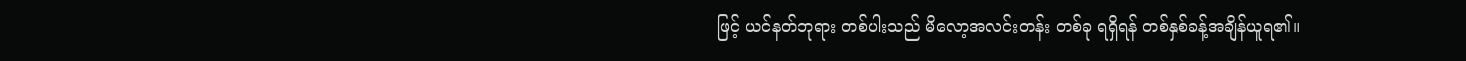ဖြင့် ယင်နတ်ဘုရား တစ်ပါးသည် မိလော့အလင်းတန်း တစ်ခု ရရှိရန် တစ်နှစ်ခန့်အချိန်ယူရ၏။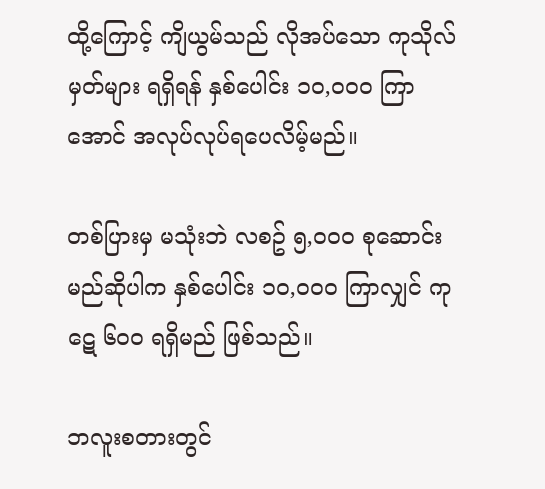ထို့ကြောင့် ကျိယွမ်သည် လိုအပ်သော ကုသိုလ်မှတ်များ ရရှိရန် နှစ်ပေါင်း ၁၀,၀၀၀ ကြာအောင် အလုပ်လုပ်ရပေလိမ့်မည်။

တစ်ပြားမှ မသုံးဘဲ လစဥ် ၅,၀၀၀ စုဆောင်းမည်ဆိုပါက နှစ်ပေါင်း ၁၀,၀၀၀ ကြာလျှင် ကုဋေ ၆၀၀ ရရှိမည် ဖြစ်သည်။

ဘလူးစတားတွင်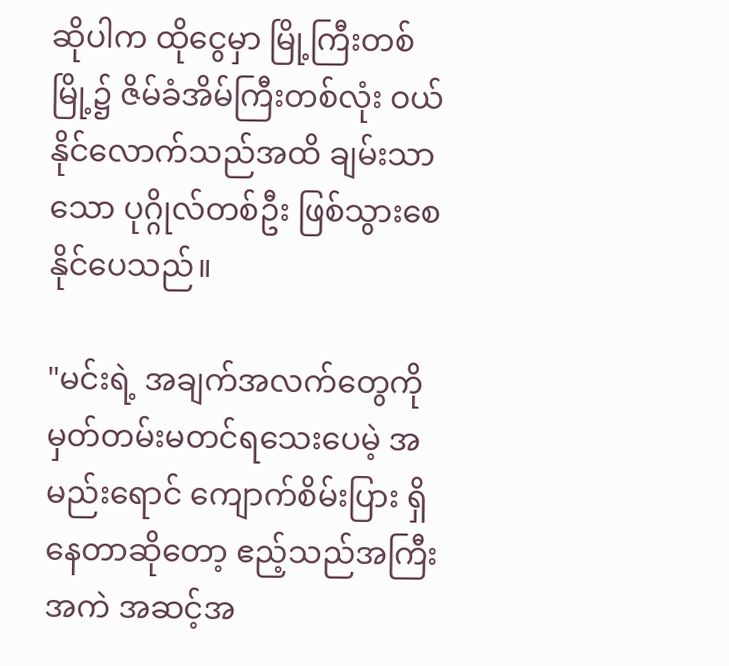ဆိုပါက ထိုငွေမှာ မြို့ကြီးတစ်မြို့၌ ဇိမ်ခံအိမ်ကြီးတစ်လုံး ဝယ်နိုင်လောက်သည်အထိ ချမ်းသာသော ပုဂ္ဂိုလ်တစ်ဦး ဖြစ်သွားစေနိုင်ပေသည်။

"မင်းရဲ့ အချက်အလက်တွေကို မှတ်တမ်းမတင်ရသေးပေမဲ့ အမည်းရောင် ကျောက်စိမ်းပြား ရှိနေတာဆိုတော့ ဧည့်သည်အကြီးအကဲ အဆင့်အ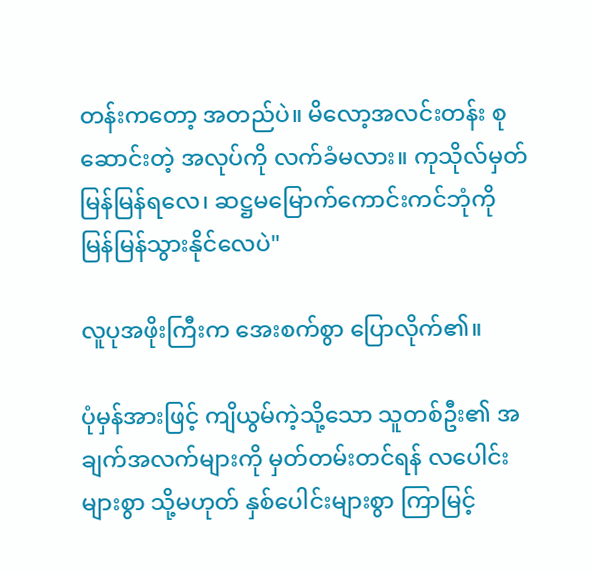တန်းကတော့ အတည်ပဲ။ မိလော့အလင်းတန်း စုဆောင်းတဲ့ အလုပ်ကို လက်ခံမလား။ ကုသိုလ်မှတ် မြန်မြန်ရလေ၊ ဆဋ္ဌမမြောက်ကောင်းကင်ဘုံကို မြန်မြန်သွားနိုင်လေပဲ"

လူပုအဖိုးကြီးက အေးစက်စွာ ပြောလိုက်၏။

ပုံမှန်အားဖြင့် ကျိယွမ်ကဲ့သို့သော သူတစ်ဦး၏ အချက်အလက်များကို မှတ်တမ်းတင်ရန် လပေါင်းများစွာ သို့မဟုတ် နှစ်ပေါင်းများစွာ ကြာမြင့်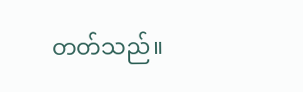တတ်သည်။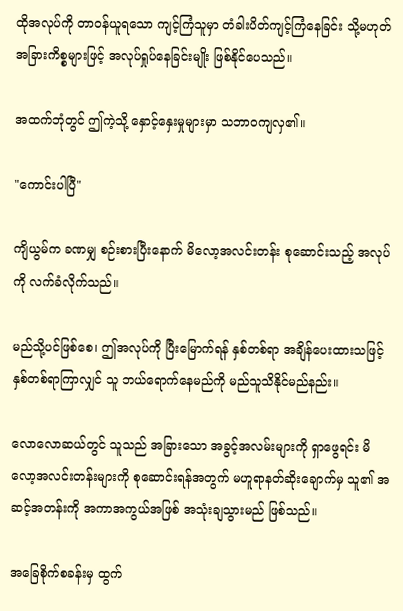ထိုအလုပ်ကို တာဝန်ယူရသော ကျင့်ကြံသူမှာ တံခါးပိတ်ကျင့်ကြံနေခြင်း သို့မဟုတ် အခြားကိစ္စများဖြင့် အလုပ်ရှုပ်နေခြင်းမျိုး ဖြစ်နိုင်ပေသည်။

အထက်ဘုံတွင် ဤကဲ့သို့ နှောင့်နှေးမှုများမှာ သဘာဝကျလှ၏။

"ကောင်းပါပြီ"

ကျိယွမ်က ခဏမျှ စဉ်းစားပြီးနောက် မိလော့အလင်းတန်း စုဆောင်းသည့် အလုပ်ကို လက်ခံလိုက်သည်။

မည်သို့ပင်ဖြစ်စေ၊ ဤအလုပ်ကို ပြီးမြောက်ရန် နှစ်တစ်ရာ အချိန်ပေးထားသဖြင့် နှစ်တစ်ရာကြာလျှင် သူ ဘယ်ရောက်နေမည်ကို မည်သူသိနိုင်မည်နည်း။

လောလောဆယ်တွင် သူသည် အခြားသော အခွင့်အလမ်းများကို ရှာဖွေရင်း မိလော့အလင်းတန်းများကို စုဆောင်းရန်အတွက် မဟူရာနတ်ဆိုးချောက်မှ သူ၏ အဆင့်အတန်းကို အကာအကွယ်အဖြစ် အသုံးချသွားမည် ဖြစ်သည်။

အခြေစိုက်စခန်းမှ ထွက်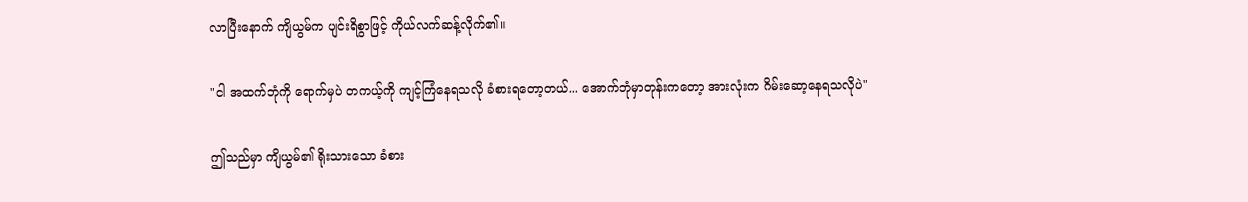လာပြီးနောက် ကျိယွမ်က ပျင်းရိစွာဖြင့် ကိုယ်လက်ဆန့်လိုက်၏။

"ငါ အထက်ဘုံကို ရောက်မှပဲ တကယ့်ကို ကျင့်ကြံနေရသလို ခံစားရတော့တယ်... အောက်ဘုံမှာတုန်းကတော့ အားလုံးက ဂိမ်းဆော့နေရသလိုပဲ"

ဤသည်မှာ ကျိယွမ်၏ ရိုးသားသော ခံစား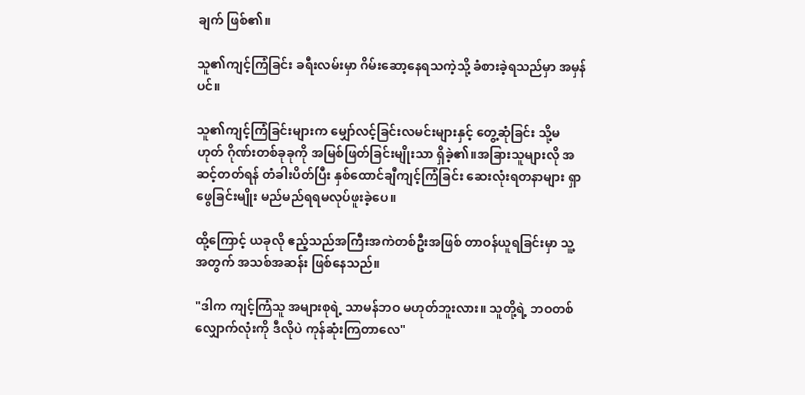ချက် ဖြစ်၏။

သူ၏ကျင့်ကြံခြင်း ခရီးလမ်းမှာ ဂိမ်းဆော့နေရသကဲ့သို့ ခံစားခဲ့ရသည်မှာ အမှန်ပင်။

သူ၏ကျင့်ကြံခြင်းများက မျှော်လင့်ခြင်းလမင်းများနှင့် တွေ့ဆုံခြင်း သို့မဟုတ် ဂိုဏ်းတစ်ခုခုကို အမြစ်ဖြတ်ခြင်းမျိုးသာ ရှိခဲ့၏။အခြားသူများလို အဆင့်တတ်ရန် တံခါးပိတ်ပြီး နှစ်ထောင်ချီကျင့်ကြံခြင်း ဆေးလုံးရတနာများ ရှာဖွေခြင်းမျိုး မည်မည်ရရမလုပ်ဖူးခဲ့ပေ။

ထို့ကြောင့် ယခုလို ဧည့်သည်အကြီးအကဲတစ်ဦးအဖြစ် တာဝန်ယူရခြင်းမှာ သူ့အတွက် အသစ်အဆန်း ဖြစ်နေသည်။

"ဒါက ကျင့်ကြံသူ အများစုရဲ့ သာမန်ဘဝ မဟုတ်ဘူးလား။ သူတို့ရဲ့ ဘဝတစ်လျှောက်လုံးကို ဒီလိုပဲ ကုန်ဆုံးကြတာလေ"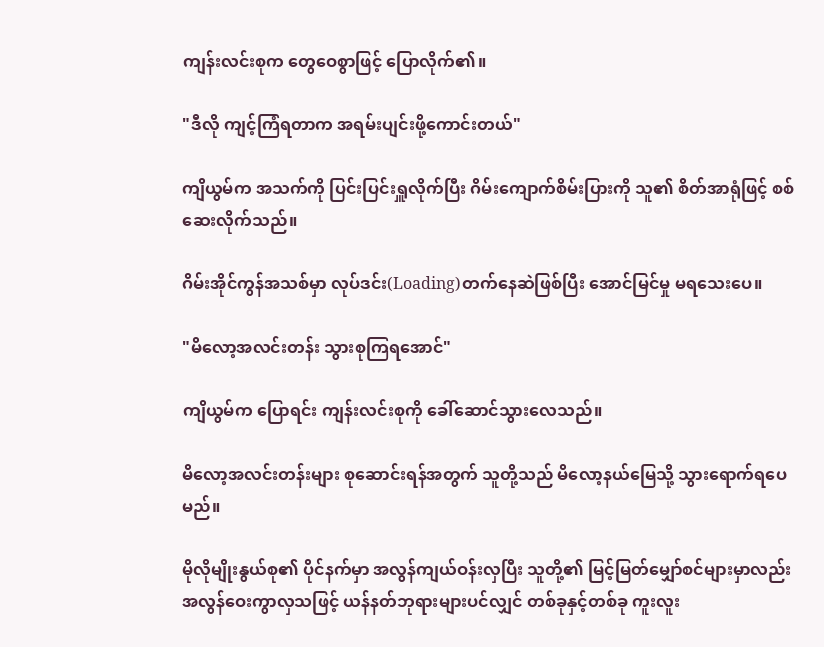ကျန်းလင်းစုက တွေဝေစွာဖြင့် ပြောလိုက်၏။

"ဒီလို ကျင့်ကြံရတာက အရမ်းပျင်းဖို့ကောင်းတယ်"

ကျိယွမ်က အသက်ကို ပြင်းပြင်းရှူလိုက်ပြီး ဂိမ်းကျောက်စိမ်းပြားကို သူ၏ စိတ်အာရုံဖြင့် စစ်ဆေးလိုက်သည်။

ဂိမ်းအိုင်ကွန်အသစ်မှာ လုပ်ဒင်း(Loading)တက်နေဆဲဖြစ်ပြီး အောင်မြင်မှု မရသေးပေ။

"မိလော့အလင်းတန်း သွားစုကြရအောင်"

ကျိယွမ်က ပြောရင်း ကျန်းလင်းစုကို ခေါ်ဆောင်သွားလေသည်။

မိလော့အလင်းတန်းများ စုဆောင်းရန်အတွက် သူတို့သည် မိလော့နယ်မြေသို့ သွားရောက်ရပေမည်။

မိုလိုမျိုးနွယ်စု၏ ပိုင်နက်မှာ အလွန်ကျယ်ဝန်းလှပြီး သူတို့၏ မြင့်မြတ်မျှော်စင်များမှာလည်း အလွန်ဝေးကွာလှသဖြင့် ယန်နတ်ဘုရားများပင်လျှင် တစ်ခုနှင့်တစ်ခု ကူးလူး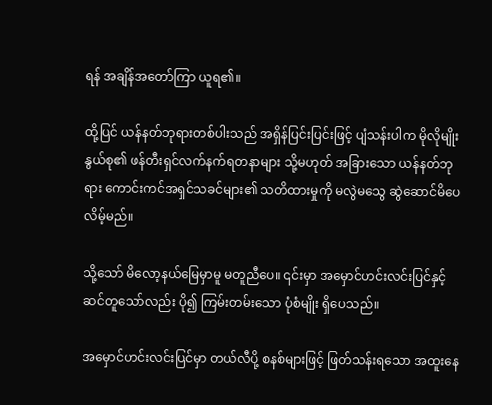ရန် အချိန်အတော်ကြာ ယူရ၏။

ထို့ပြင် ယန်နတ်ဘုရားတစ်ပါးသည် အရှိန်ပြင်းပြင်းဖြင့် ပျံသန်းပါက မိုလိုမျိုးနွယ်စု၏ ဖန်တီးရှင်လက်နက်ရတနာများ သို့မဟုတ် အခြားသော ယန်နတ်ဘုရား ကောင်းကင်အရှင်သခင်များ၏ သတိထားမှုကို မလွဲမသွေ ဆွဲဆောင်မိပေလိမ့်မည်။

သို့သော် မိလော့နယ်မြေမှာမူ မတူညီပေ။ ၎င်းမှာ အမှောင်ဟင်းလင်းပြင်နှင့် ဆင်တူသော်လည်း ပို၍ ကြမ်းတမ်းသော ပုံစံမျိုး ရှိပေသည်။

အမှောင်ဟင်းလင်းပြင်မှာ တယ်လီပို့ စနစ်များဖြင့် ဖြတ်သန်းရသော အထူးနေ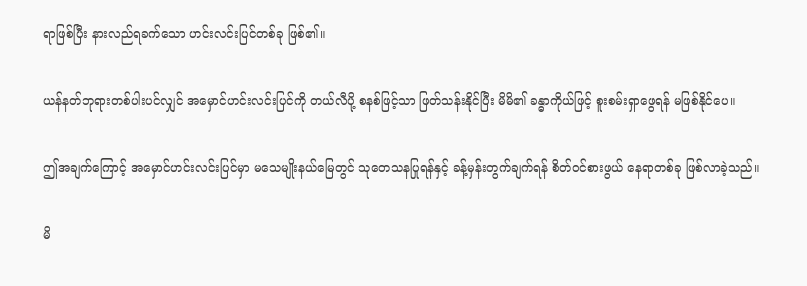ရာဖြစ်ပြီး နားလည်ရခက်သော ဟင်းလင်းပြင်တစ်ခု ဖြစ်၏။

ယန်နတ်ဘုရားတစ်ပါးပင်လျှင် အမှောင်ဟင်းလင်းပြင်ကို တယ်လီပို့ စနစ်ဖြင့်သာ ဖြတ်သန်းနိုင်ပြီး မိမိ၏ ခန္ဓာကိုယ်ဖြင့် စူးစမ်းရှာဖွေရန် မဖြစ်နိုင်ပေ။

ဤအချက်ကြောင့် အမှောင်ဟင်းလင်းပြင်မှာ မသေမျိုးနယ်မြေတွင် သုတေသနပြုရန်နှင့် ခန့်မှန်းတွက်ချက်ရန် စိတ်ဝင်စားဖွယ် နေရာတစ်ခု ဖြစ်လာခဲ့သည်။

မိ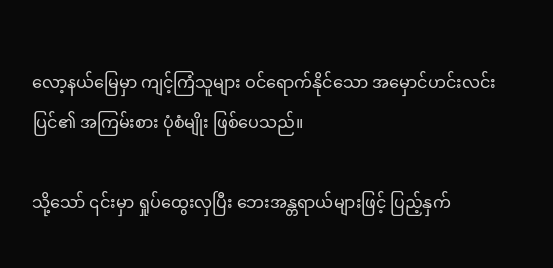လော့နယ်မြေမှာ ကျင့်ကြံသူများ ဝင်ရောက်နိုင်သော အမှောင်ဟင်းလင်းပြင်၏ အကြမ်းစား ပုံစံမျိုး ဖြစ်ပေသည်။

သို့သော် ၎င်းမှာ ရှုပ်ထွေးလှပြီး ဘေးအန္တရာယ်များဖြင့် ပြည့်နှက်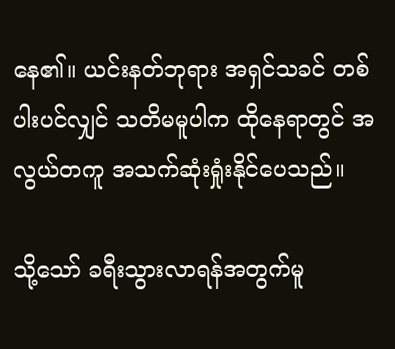နေ၏။ ယင်းနတ်ဘုရား အရှင်သခင် တစ်ပါးပင်လျှင် သတိမမူပါက ထိုနေရာတွင် အလွယ်တကူ အသက်ဆုံးရှုံးနိုင်ပေသည်။

သို့သော် ခရီးသွားလာရန်အတွက်မူ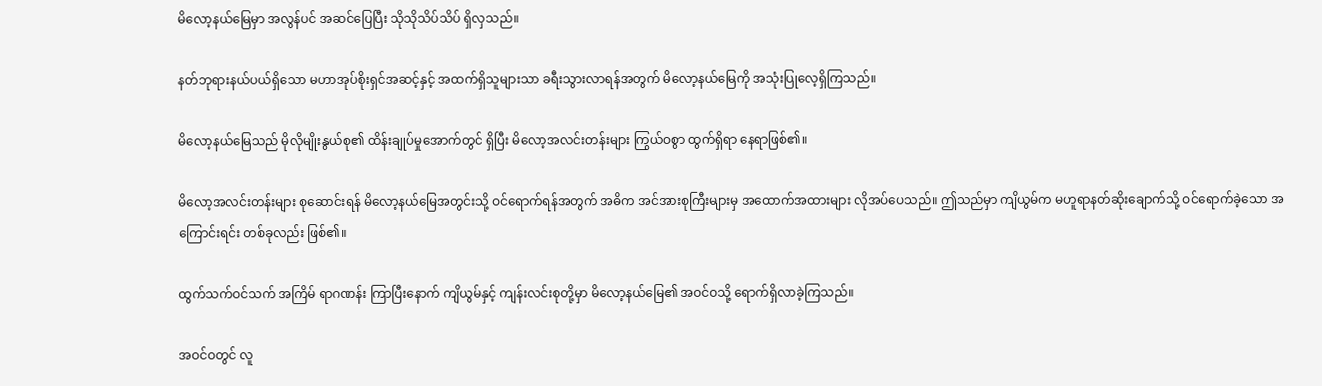မိလော့နယ်မြေမှာ အလွန်ပင် အဆင်ပြေပြီး သိုသိုသိပ်သိပ် ရှိလှသည်။

နတ်ဘုရားနယ်ပယ်ရှိသော မဟာအုပ်စိုးရှင်အဆင့်နှင့် အထက်ရှိသူများသာ ခရီးသွားလာရန်အတွက် မိလော့နယ်မြေကို အသုံးပြုလေ့ရှိကြသည်။

မိလော့နယ်မြေသည် မိုလိုမျိုးနွယ်စု၏ ထိန်းချုပ်မှုအောက်တွင် ရှိပြီး မိလော့အလင်းတန်းများ ကြွယ်ဝစွာ ထွက်ရှိရာ နေရာဖြစ်၏။

မိလော့အလင်းတန်းများ စုဆောင်းရန် မိလော့နယ်မြေအတွင်းသို့ ဝင်ရောက်ရန်အတွက် အဓိက အင်အားစုကြီးများမှ အထောက်အထားများ လိုအပ်ပေသည်။ ဤသည်မှာ ကျိယွမ်က မဟူရာနတ်ဆိုးချောက်သို့ ဝင်ရောက်ခဲ့သော အကြောင်းရင်း တစ်ခုလည်း ဖြစ်၏။

ထွက်သက်ဝင်သက် အကြိမ် ရာဂဏန်း ကြာပြီးနောက် ကျိယွမ်နှင့် ကျန်းလင်းစုတို့မှာ မိလော့နယ်မြေ၏ အဝင်ဝသို့ ရောက်ရှိလာခဲ့ကြသည်။

အဝင်ဝတွင် လူ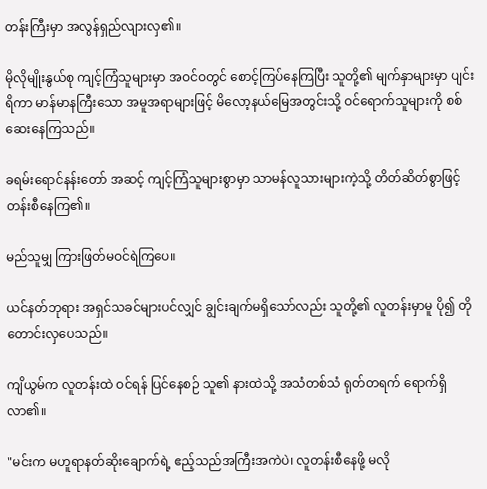တန်းကြီးမှာ အလွန်ရှည်လျားလှ၏။

မိုလိုမျိုးနွယ်စု ကျင့်ကြံသူများမှာ အဝင်ဝတွင် စောင့်ကြပ်နေကြပြီး သူတို့၏ မျက်နှာများမှာ ပျင်းရိကာ မာန်မာနကြီးသော အမူအရာများဖြင့် မိလော့နယ်မြေအတွင်းသို့ ဝင်ရောက်သူများကို စစ်ဆေးနေကြသည်။

ခရမ်းရောင်နန်းတော် အဆင့် ကျင့်ကြံသူများစွာမှာ သာမန်လူသားများကဲ့သို့ တိတ်ဆိတ်စွာဖြင့် တန်းစီနေကြ၏။

မည်သူမျှ ကြားဖြတ်မဝင်ရဲကြပေ။

ယင်နတ်ဘုရား အရှင်သခင်များပင်လျှင် ချွင်းချက်မရှိသော်လည်း သူတို့၏ လူတန်းမှာမူ ပို၍ တိုတောင်းလှပေသည်။

ကျိယွမ်က လူတန်းထဲ ဝင်ရန် ပြင်နေစဉ် သူ၏ နားထဲသို့ အသံတစ်သံ ရုတ်တရက် ရောက်ရှိလာ၏။

"မင်းက မဟူရာနတ်ဆိုးချောက်ရဲ့ ဧည့်သည်အကြီးအကဲပဲ၊ လူတန်းစီနေဖို့ မလို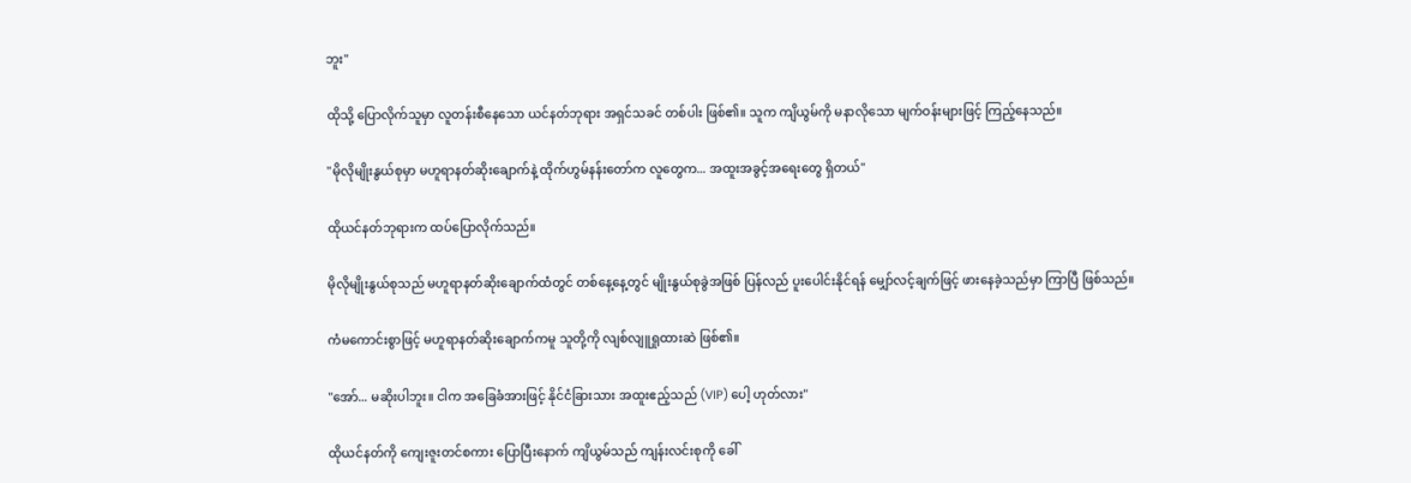ဘူး"

ထိုသို့ ပြောလိုက်သူမှာ လူတန်းစီနေသော ယင်နတ်ဘုရား အရှင်သခင် တစ်ပါး ဖြစ်၏။ သူက ကျိယွမ်ကို မနာလိုသော မျက်ဝန်းများဖြင့် ကြည့်နေသည်။

"မိုလိုမျိုးနွယ်စုမှာ မဟူရာနတ်ဆိုးချောက်နဲ့ ထိုက်ဟွမ်နန်းတော်က လူတွေက... အထူးအခွင့်အရေးတွေ ရှိတယ်"

ထိုယင်နတ်ဘုရားက ထပ်ပြောလိုက်သည်။

မိုလိုမျိုးနွယ်စုသည် မဟူရာနတ်ဆိုးချောက်ထံတွင် တစ်နေ့နေ့တွင် မျိုးနွယ်စုခွဲအဖြစ် ပြန်လည် ပူးပေါင်းနိုင်ရန် မျှော်လင့်ချက်ဖြင့် ဖားနေခဲ့သည်မှာ ကြာပြီ ဖြစ်သည်။

ကံမကောင်းစွာဖြင့် မဟူရာနတ်ဆိုးချောက်ကမူ သူတို့ကို လျစ်လျူရှုထားဆဲ ဖြစ်၏။

"အော်... မဆိုးပါဘူး။ ငါက အခြေခံအားဖြင့် နိုင်ငံခြားသား အထူးဧည့်သည် (VIP) ပေါ့ ဟုတ်လား"

ထိုယင်နတ်ကို ကျေးဇူးတင်စကား ပြောပြီးနောက် ကျိယွမ်သည် ကျန်းလင်းစုကို ခေါ်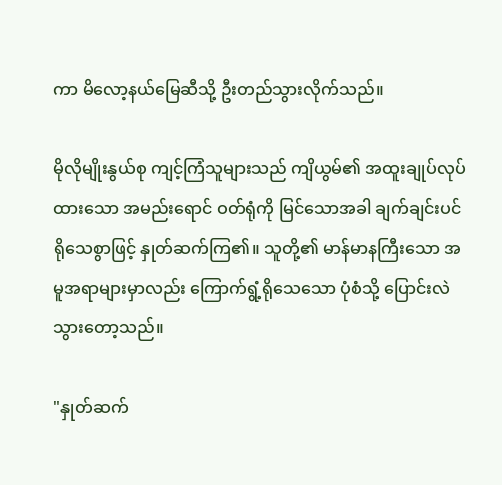ကာ မိလော့နယ်မြေဆီသို့ ဦးတည်သွားလိုက်သည်။

မိုလိုမျိုးနွယ်စု ကျင့်ကြံသူများသည် ကျိယွမ်၏ အထူးချုပ်လုပ်ထားသော အမည်းရောင် ဝတ်ရုံကို မြင်သောအခါ ချက်ချင်းပင် ရိုသေစွာဖြင့် နှုတ်ဆက်ကြ၏။ သူတို့၏ မာန်မာနကြီးသော အမူအရာများမှာလည်း ကြောက်ရွံ့ရိုသေသော ပုံစံသို့ ပြောင်းလဲသွားတော့သည်။

"နှုတ်ဆက်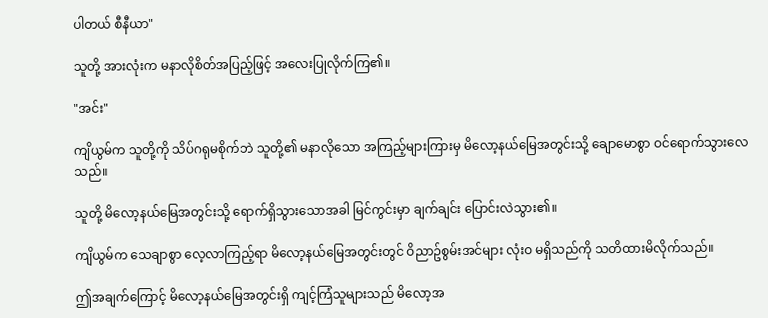ပါတယ် စီနီယာ"

သူတို့ အားလုံးက မနာလိုစိတ်အပြည့်ဖြင့် အလေးပြုလိုက်ကြ၏။

"အင်း"

ကျိယွမ်က သူတို့ကို သိပ်ဂရုမစိုက်ဘဲ သူတို့၏ မနာလိုသော အကြည့်များကြားမှ မိလော့နယ်မြေအတွင်းသို့ ချောမောစွာ ဝင်ရောက်သွားလေသည်။

သူတို့ မိလော့နယ်မြေအတွင်းသို့ ရောက်ရှိသွားသောအခါ မြင်ကွင်းမှာ ချက်ချင်း ပြောင်းလဲသွား၏။

ကျိယွမ်က သေချာစွာ လေ့လာကြည့်ရာ မိလော့နယ်မြေအတွင်းတွင် ဝိညာဥ်စွမ်းအင်များ လုံးဝ မရှိသည်ကို သတိထားမိလိုက်သည်။

ဤအချက်ကြောင့် မိလော့နယ်မြေအတွင်းရှိ ကျင့်ကြံသူများသည် မိလော့အ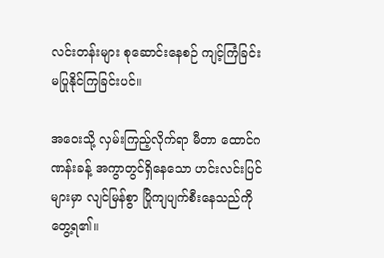လင်းတန်းများ စုဆောင်းနေစဉ် ကျင့်ကြံခြင်း မပြုနိုင်ကြခြင်းပင်။

အဝေးသို့ လှမ်းကြည့်လိုက်ရာ မီတာ ထောင်ဂဏန်းခန့် အကွာတွင်ရှိနေသော ဟင်းလင်းပြင်များမှာ လျင်မြန်စွာ ပြိုကျပျက်စီးနေသည်ကို တွေ့ရ၏။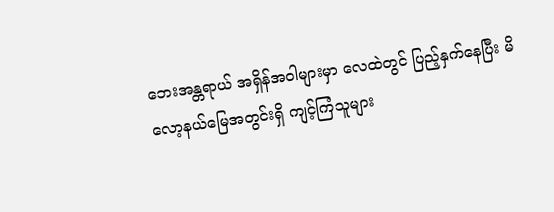ဘေးအန္တရာယ် အရှိန်အဝါများမှာ လေထဲတွင် ပြည့်နှက်နေပြီး မိလော့နယ်မြေအတွင်းရှိ ကျင့်ကြံသူများ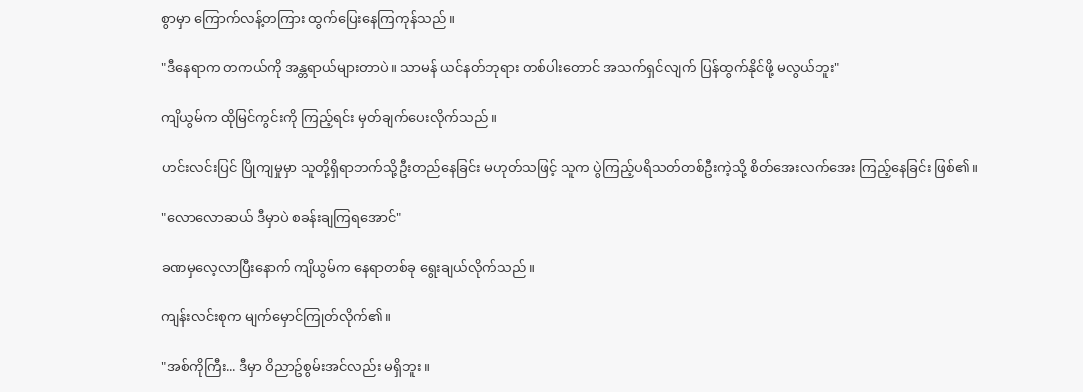စွာမှာ ကြောက်လန့်တကြား ထွက်ပြေးနေကြကုန်သည်။

"ဒီနေရာက တကယ်ကို အန္တရာယ်များတာပဲ။ သာမန် ယင်နတ်ဘုရား တစ်ပါးတောင် အသက်ရှင်လျက် ပြန်ထွက်နိုင်ဖို့ မလွယ်ဘူး"

ကျိယွမ်က ထိုမြင်ကွင်းကို ကြည့်ရင်း မှတ်ချက်ပေးလိုက်သည်။

ဟင်းလင်းပြင် ပြိုကျမှုမှာ သူတို့ရှိရာဘက်သို့ဦးတည်နေခြင်း မဟုတ်သဖြင့် သူက ပွဲကြည့်ပရိသတ်တစ်ဦးကဲ့သို့ စိတ်အေးလက်အေး ကြည့်နေခြင်း ဖြစ်၏။

"လောလောဆယ် ဒီမှာပဲ စခန်းချကြရအောင်"

ခဏမှလေ့လာပြီးနောက် ကျိယွမ်က နေရာတစ်ခု ရွေးချယ်လိုက်သည်။

ကျန်းလင်းစုက မျက်မှောင်ကြုတ်လိုက်၏။

"အစ်ကိုကြီး... ဒီမှာ ဝိညာဥ်စွမ်းအင်လည်း မရှိဘူး။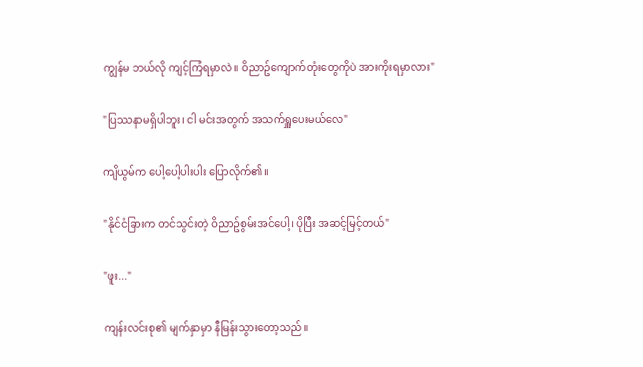ကျွန်မ ဘယ်လို ကျင့်ကြံရမှာလဲ။ ဝိညာဥ်ကျောက်တုံးတွေကိုပဲ အားကိုးရမှာလား"

"ပြဿနာမရှိပါဘူး၊ ငါ မင်းအတွက် အသက်ရှူပေးမယ်လေ"

ကျိယွမ်က ပေါ့ပေါ့ပါးပါး ပြောလိုက်၏။

"နိုင်ငံခြားက တင်သွင်းတဲ့ ဝိညာဥ်စွမ်းအင်ပေါ့၊ ပိုပြီး အဆင့်မြင့်တယ်"

"ဖူး..."

ကျန်းလင်းစု၏ မျက်နှာမှာ နီမြန်းသွားတော့သည်။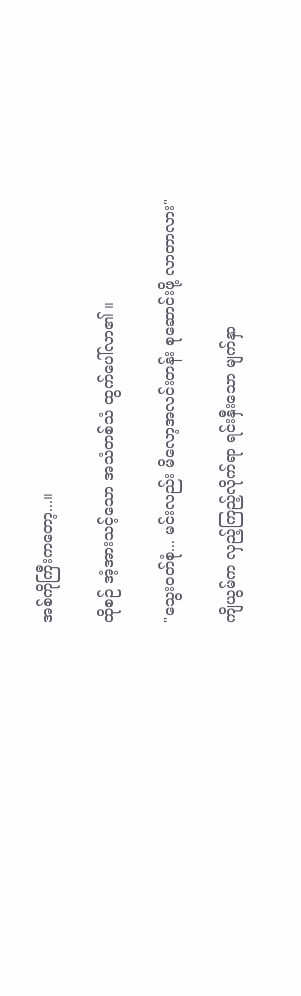အစ်ကိုကြီးကတော့...။

ထိုစဉ် အံ့အားသင့်သော အသံတစ်သံ ထွက်ပေါ်လာ၏ ။

"သွေးဝတ်စုံ... မင်းလည်း မိလော့အလင်းတန်း စုဆောင်းဖို့ လာတာလား"

ကျိယွမ်က လှည့်ကြည့်လိုက်ရာ ရင်းနှီးသော မျက်နှာ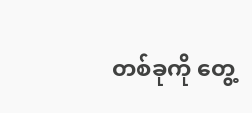တစ်ခုကို တွေ့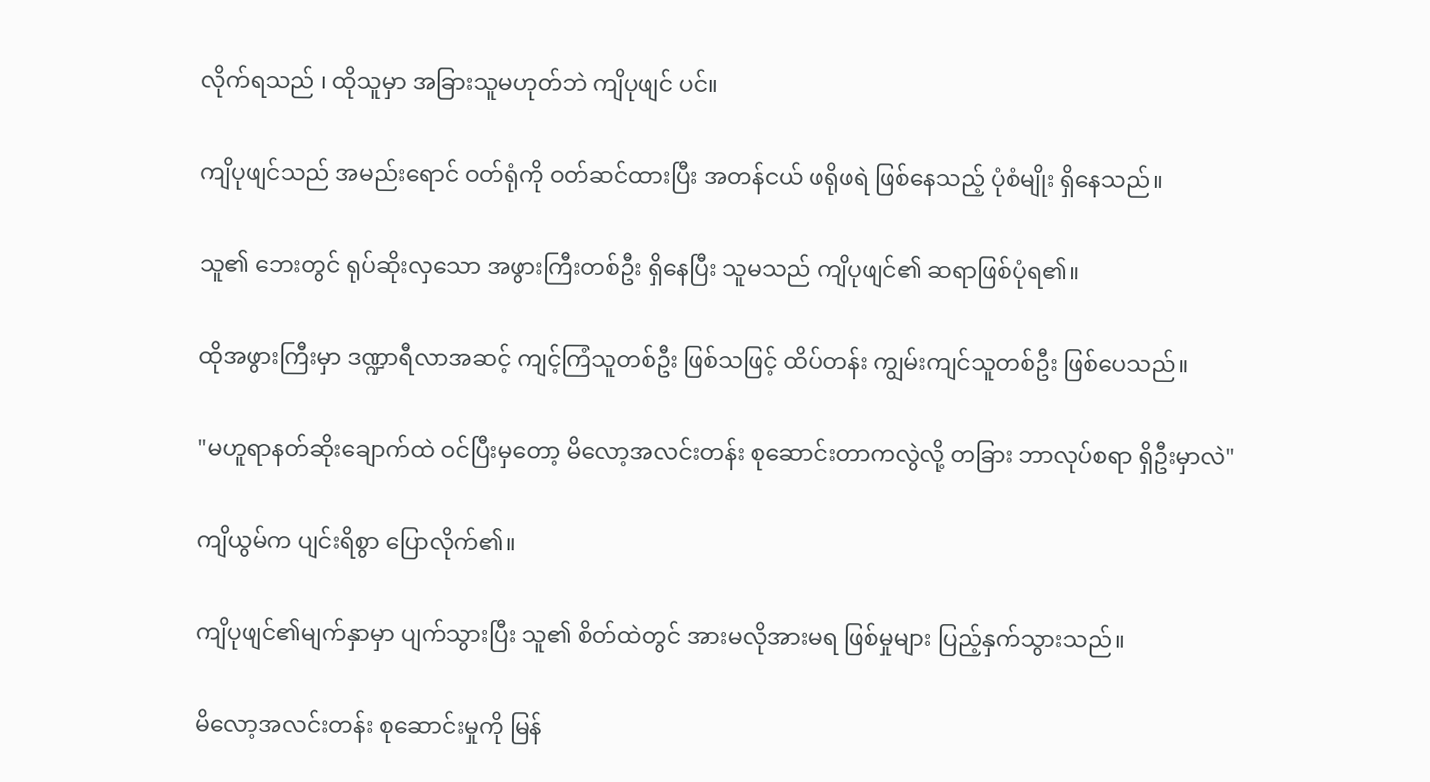လိုက်ရသည် ၊ ထိုသူမှာ အခြားသူမဟုတ်ဘဲ ကျိပုဖျင် ပင်။

ကျိပုဖျင်သည် အမည်းရောင် ဝတ်ရုံကို ဝတ်ဆင်ထားပြီး အတန်ငယ် ဖရိုဖရဲ ဖြစ်နေသည့် ပုံစံမျိုး ရှိနေသည်။

သူ၏ ဘေးတွင် ရုပ်ဆိုးလှသော အဖွားကြီးတစ်ဦး ရှိနေပြီး သူမသည် ကျိပုဖျင်၏ ဆရာဖြစ်ပုံရ၏။

ထိုအဖွားကြီးမှာ ဒဏ္ဍာရီလာအဆင့် ကျင့်ကြံသူတစ်ဦး ဖြစ်သဖြင့် ထိပ်တန်း ကျွမ်းကျင်သူတစ်ဦး ဖြစ်ပေသည်။

"မဟူရာနတ်ဆိုးချောက်ထဲ ဝင်ပြီးမှတော့ မိလော့အလင်းတန်း စုဆောင်းတာကလွဲလို့ တခြား ဘာလုပ်စရာ ရှိဦးမှာလဲ"

ကျိယွမ်က ပျင်းရိစွာ ပြောလိုက်၏။

ကျိပုဖျင်၏မျက်နှာမှာ ပျက်သွားပြီး သူ၏ စိတ်ထဲတွင် အားမလိုအားမရ ဖြစ်မှုများ ပြည့်နှက်သွားသည်။

မိလော့အလင်းတန်း စုဆောင်းမှုကို မြန်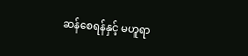ဆန်စေရန်နှင့် မဟူရာ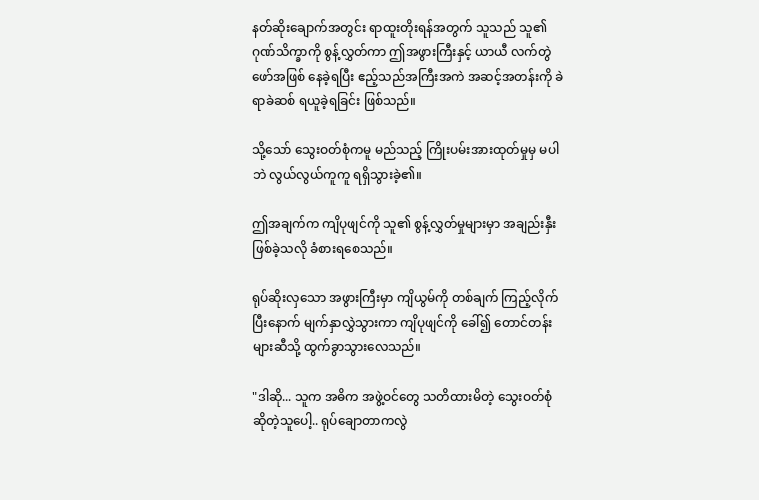နတ်ဆိုးချောက်အတွင်း ရာထူးတိုးရန်အတွက် သူသည် သူ၏ ဂုဏ်သိက္ခာကို စွန့်လွှတ်ကာ ဤအဖွားကြီးနှင့် ယာယီ လက်တွဲဖော်အဖြစ် နေခဲ့ရပြီး ဧည့်သည်အကြီးအကဲ အဆင့်အတန်းကို ခဲရာခဲဆစ် ရယူခဲ့ရခြင်း ဖြစ်သည်။

သို့သော် သွေးဝတ်စုံကမူ မည်သည့် ကြိုးပမ်းအားထုတ်မှုမှ မပါဘဲ လွယ်လွယ်ကူကူ ရရှိသွားခဲ့၏။

ဤအချက်က ကျိပုဖျင်ကို သူ၏ စွန့်လွှတ်မှုများမှာ အချည်းနှီး ဖြစ်ခဲ့သလို ခံစားရစေသည်။

ရုပ်ဆိုးလှသော အဖွားကြီးမှာ ကျိယွမ်ကို တစ်ချက် ကြည့်လိုက်ပြီးနောက် မျက်နှာလွှဲသွားကာ ကျိပုဖျင်ကို ခေါ်၍ တောင်တန်းများဆီသို့ ထွက်ခွာသွားလေသည်။

"ဒါဆို... သူက အဓိက အဖွဲ့ဝင်တွေ သတိထားမိတဲ့ သွေးဝတ်စုံ ဆိုတဲ့သူပေါ့.. ရုပ်ချောတာကလွဲ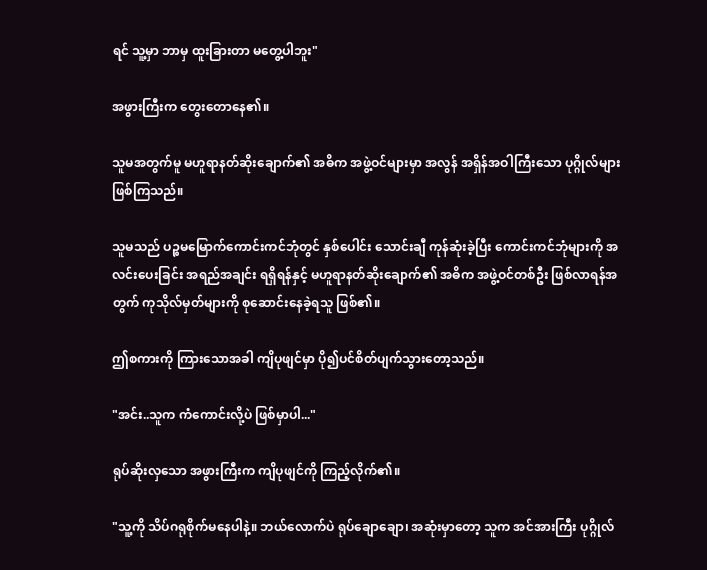ရင် သူ့မှာ ဘာမှ ထူးခြားတာ မတွေ့ပါဘူး"

အဖွားကြီးက တွေးတောနေ၏။

သူမအတွက်မူ မဟူရာနတ်ဆိုးချောက်၏ အဓိက အဖွဲ့ဝင်များမှာ အလွန် အရှိန်အဝါကြီးသော ပုဂ္ဂိုလ်များ ဖြစ်ကြသည်။

သူမသည် ပဉ္စမမြောက်ကောင်းကင်ဘုံတွင် နှစ်ပေါင်း သောင်းချီ ကုန်ဆုံးခဲ့ပြီး ကောင်းကင်ဘုံများကို အလင်းပေးခြင်း အရည်အချင်း ရရှိရန်နှင့် မဟူရာနတ်ဆိုးချောက်၏ အဓိက အဖွဲ့ဝင်တစ်ဦး ဖြစ်လာရန်အတွက် ကုသိုလ်မှတ်များကို စုဆောင်းနေခဲ့ရသူ ဖြစ်၏။

ဤစကားကို ကြားသောအခါ ကျိပုဖျင်မှာ ပို၍ပင်စိတ်ပျက်သွားတော့သည်။

"အင်း..သူက ကံကောင်းလို့ပဲ ဖြစ်မှာပါ..."

ရုပ်ဆိုးလှသော အဖွားကြီးက ကျိပုဖျင်ကို ကြည့်လိုက်၏။

"သူ့ကို သိပ်ဂရုစိုက်မနေပါနဲ့။ ဘယ်လောက်ပဲ ရုပ်ချောချော၊ အဆုံးမှာတော့ သူက အင်အားကြီး ပုဂ္ဂိုလ်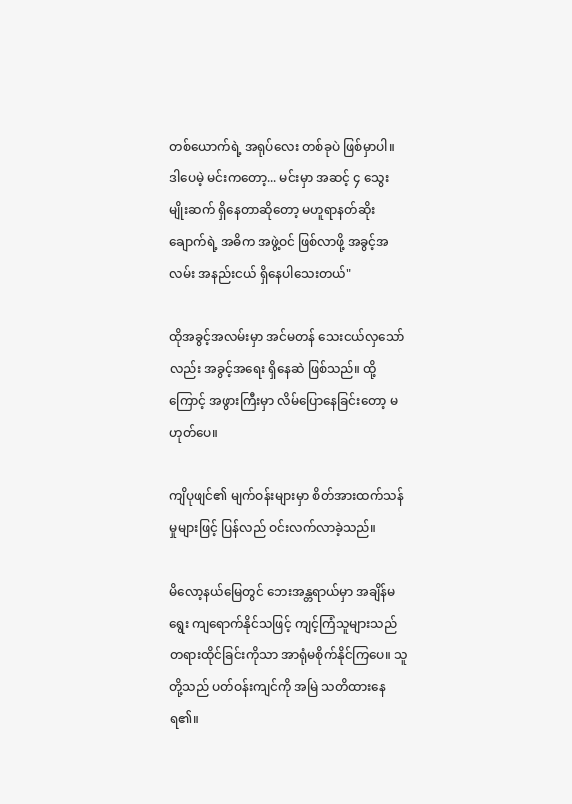တစ်ယောက်ရဲ့ အရုပ်လေး တစ်ခုပဲ ဖြစ်မှာပါ။ ဒါပေမဲ့ မင်းကတော့... မင်းမှာ အဆင့် ၄ သွေးမျိုးဆက် ရှိနေတာဆိုတော့ မဟူရာနတ်ဆိုးချောက်ရဲ့ အဓိက အဖွဲ့ဝင် ဖြစ်လာဖို့ အခွင့်အလမ်း အနည်းငယ် ရှိနေပါသေးတယ်"

ထိုအခွင့်အလမ်းမှာ အင်မတန် သေးငယ်လှသော်လည်း အခွင့်အရေး ရှိနေဆဲ ဖြစ်သည်။ ထို့ကြောင့် အဖွားကြီးမှာ လိမ်ပြောနေခြင်းတော့ မဟုတ်ပေ။

ကျိပုဖျင်၏ မျက်ဝန်းများမှာ စိတ်အားထက်သန်မှုများဖြင့် ပြန်လည် ဝင်းလက်လာခဲ့သည်။

မိလော့နယ်မြေတွင် ဘေးအန္တရာယ်မှာ အချိန်မရွေး ကျရောက်နိုင်သဖြင့် ကျင့်ကြံသူများသည် တရားထိုင်ခြင်းကိုသာ အာရုံမစိုက်နိုင်ကြပေ။ သူတို့သည် ပတ်ဝန်းကျင်ကို အမြဲ သတိထားနေရ၏။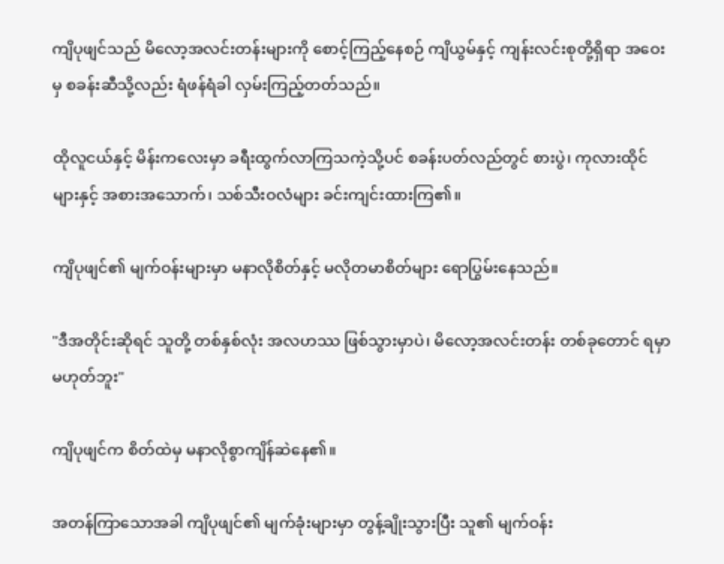ကျိပုဖျင်သည် မိလော့အလင်းတန်းများကို စောင့်ကြည့်နေစဉ် ကျိယွမ်နှင့် ကျန်းလင်းစုတို့ရှိရာ အဝေးမှ စခန်းဆီသို့လည်း ရံဖန်ရံခါ လှမ်းကြည့်တတ်သည်။

ထိုလူငယ်နှင့် မိန်းကလေးမှာ ခရီးထွက်လာကြသကဲ့သို့ပင် စခန်းပတ်လည်တွင် စားပွဲ၊ ကုလားထိုင်များနှင့် အစားအသောက်၊ သစ်သီးဝလံများ ခင်းကျင်းထားကြ၏။

ကျိပုဖျင်၏ မျက်ဝန်းများမှာ မနာလိုစိတ်နှင့် မလိုတမာစိတ်များ ရောပြွမ်းနေသည်။

"ဒီအတိုင်းဆိုရင် သူတို့ တစ်နှစ်လုံး အလဟဿ ဖြစ်သွားမှာပဲ၊ မိလော့အလင်းတန်း တစ်ခုတောင် ရမှာ မဟုတ်ဘူး"

ကျိပုဖျင်က စိတ်ထဲမှ မနာလိုစွာကျိန်ဆဲနေ၏။

အတန်ကြာသောအခါ ကျိပုဖျင်၏ မျက်ခုံးများမှာ တွန့်ချိုးသွားပြီး သူ၏ မျက်ဝန်း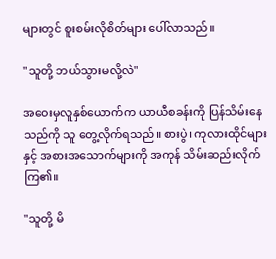များတွင် စူးစမ်းလိုစိတ်များ ပေါ်လာသည်။

"သူတို့ ဘယ်သွားမလို့လဲ"

အဝေးမှလူနှစ်ယောက်က ယာယီစခန်းကို ပြန်သိမ်းနေသည်ကို သူ တွေ့လိုက်ရသည်။ စားပွဲ၊ ကုလားထိုင်များနှင့် အစားအသောက်များကို အကုန် သိမ်းဆည်းလိုက်ကြ၏။

"သူတို့ မိ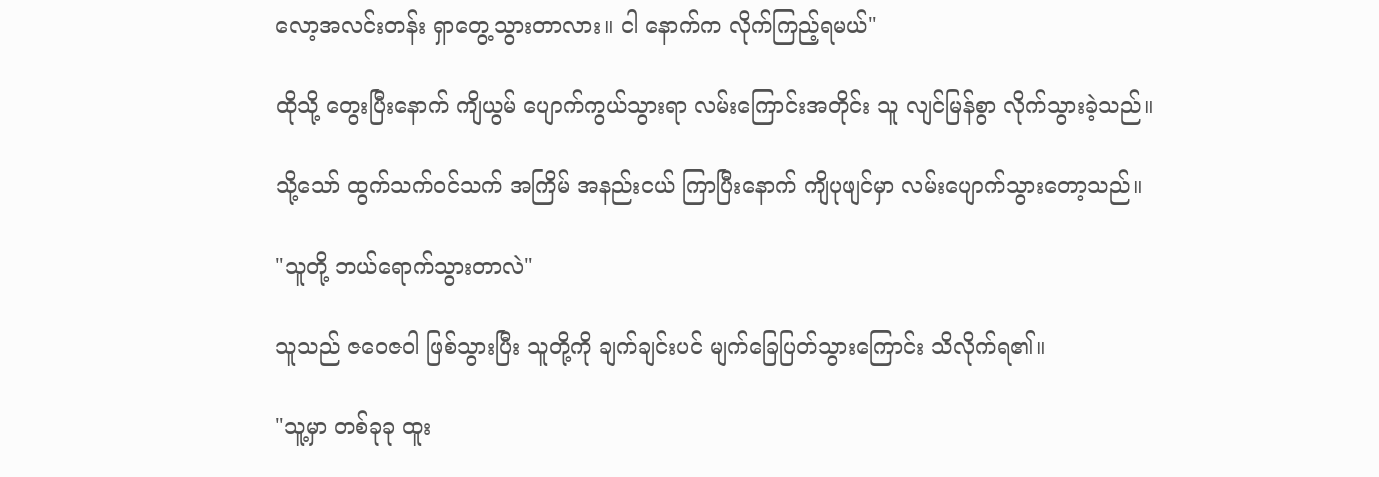လော့အလင်းတန်း ရှာတွေ့သွားတာလား။ ငါ နောက်က လိုက်ကြည့်ရမယ်"

ထိုသို့ တွေးပြီးနောက် ကျိယွမ် ပျောက်ကွယ်သွားရာ လမ်းကြောင်းအတိုင်း သူ လျင်မြန်စွာ လိုက်သွားခဲ့သည်။

သို့သော် ထွက်သက်ဝင်သက် အကြိမ် အနည်းငယ် ကြာပြီးနောက် ကျိပုဖျင်မှာ လမ်းပျောက်သွားတော့သည်။

"သူတို့ ဘယ်ရောက်သွားတာလဲ"

သူသည် ဇဝေဇဝါ ဖြစ်သွားပြီး သူတို့ကို ချက်ချင်းပင် မျက်ခြေပြတ်သွားကြောင်း သိလိုက်ရ၏။

"သူ့မှာ တစ်ခုခု ထူး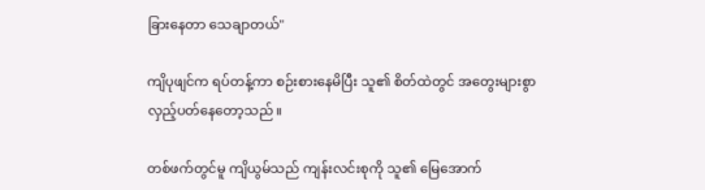ခြားနေတာ သေချာတယ်"

ကျိပုဖျင်က ရပ်တန့်ကာ စဉ်းစားနေမိပြီး သူ၏ စိတ်ထဲတွင် အတွေးများစွာ လှည့်ပတ်နေတော့သည်။

တစ်ဖက်တွင်မူ ကျိယွမ်သည် ကျန်းလင်းစုကို သူ၏ မြေအောက်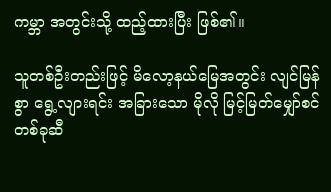ကမ္ဘာ အတွင်းသို့ ထည့်ထားပြီး ဖြစ်၏။

သူတစ်ဦးတည်းဖြင့် မိလော့နယ်မြေအတွင်း လျင်မြန်စွာ ရွေ့လျားရင်း အခြားသော မိုလို မြင့်မြတ်မျှော်စင် တစ်ခုဆီ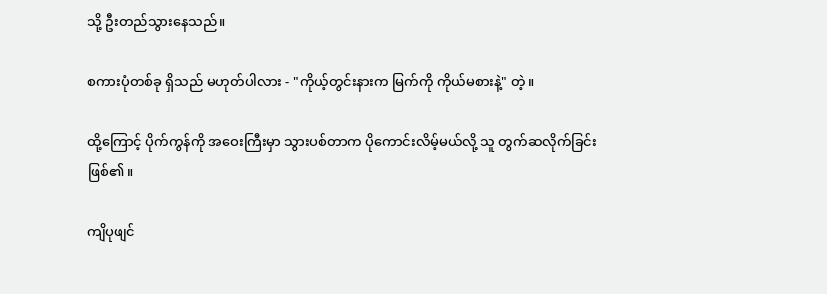သို့ ဦးတည်သွားနေသည်။

စကားပုံတစ်ခု ရှိသည် မဟုတ်ပါလား - "ကိုယ့်တွင်းနားက မြက်ကို ကိုယ်မစားနဲ့" တဲ့။

ထို့ကြောင့် ပိုက်ကွန်ကို အဝေးကြီးမှာ သွားပစ်တာက ပိုကောင်းလိမ့်မယ်လို့ သူ တွက်ဆလိုက်ခြင်း ဖြစ်၏။

ကျိပုဖျင်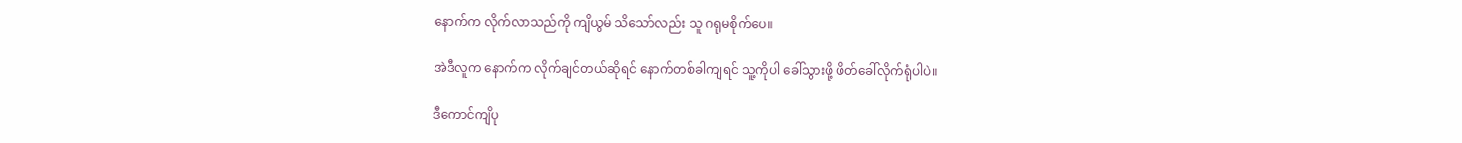နောက်က လိုက်လာသည်ကို ကျိယွမ် သိသော်လည်း သူ ဂရုမစိုက်ပေ။

အဲဒီလူက နောက်က လိုက်ချင်တယ်ဆိုရင် နောက်တစ်ခါကျရင် သူ့ကိုပါ ခေါ်သွားဖို့ ဖိတ်ခေါ်လိုက်ရုံပါပဲ။

ဒီကောင်ကျိပု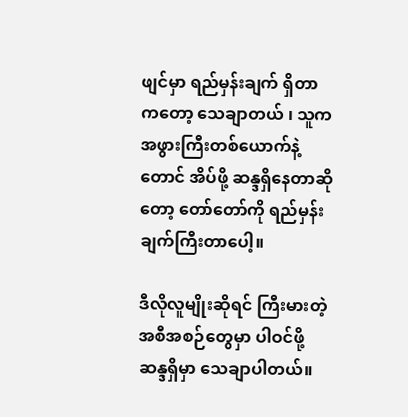ဖျင်မှာ ရည်မှန်းချက် ရှိတာကတော့ သေချာတယ် ၊ သူက အဖွားကြီးတစ်ယောက်နဲ့တောင် အိပ်ဖို့ ဆန္ဒရှိနေတာဆိုတော့ တော်တော်ကို ရည်မှန်းချက်ကြီးတာပေါ့။

ဒီလိုလူမျိုးဆိုရင် ကြီးမားတဲ့ အစီအစဉ်တွေမှာ ပါဝင်ဖို့ ဆန္ဒရှိမှာ သေချာပါတယ်။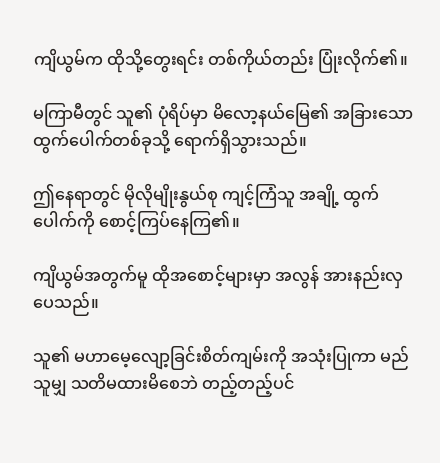ကျိယွမ်က ထိုသို့တွေးရင်း တစ်ကိုယ်တည်း ပြုံးလိုက်၏။

မကြာမီတွင် သူ၏ ပုံရိပ်မှာ မိလော့နယ်မြေ၏ အခြားသော ထွက်ပေါက်တစ်ခုသို့ ရောက်ရှိသွားသည်။

ဤနေရာတွင် မိုလိုမျိုးနွယ်စု ကျင့်ကြံသူ အချို့ ထွက်ပေါက်ကို စောင့်ကြပ်နေကြ၏။

ကျိယွမ်အတွက်မူ ထိုအစောင့်များမှာ အလွန် အားနည်းလှပေသည်။

သူ၏ မဟာမေ့လျော့ခြင်းစိတ်ကျမ်းကို အသုံးပြုကာ မည်သူမျှ သတိမထားမိစေဘဲ တည့်တည့်ပင်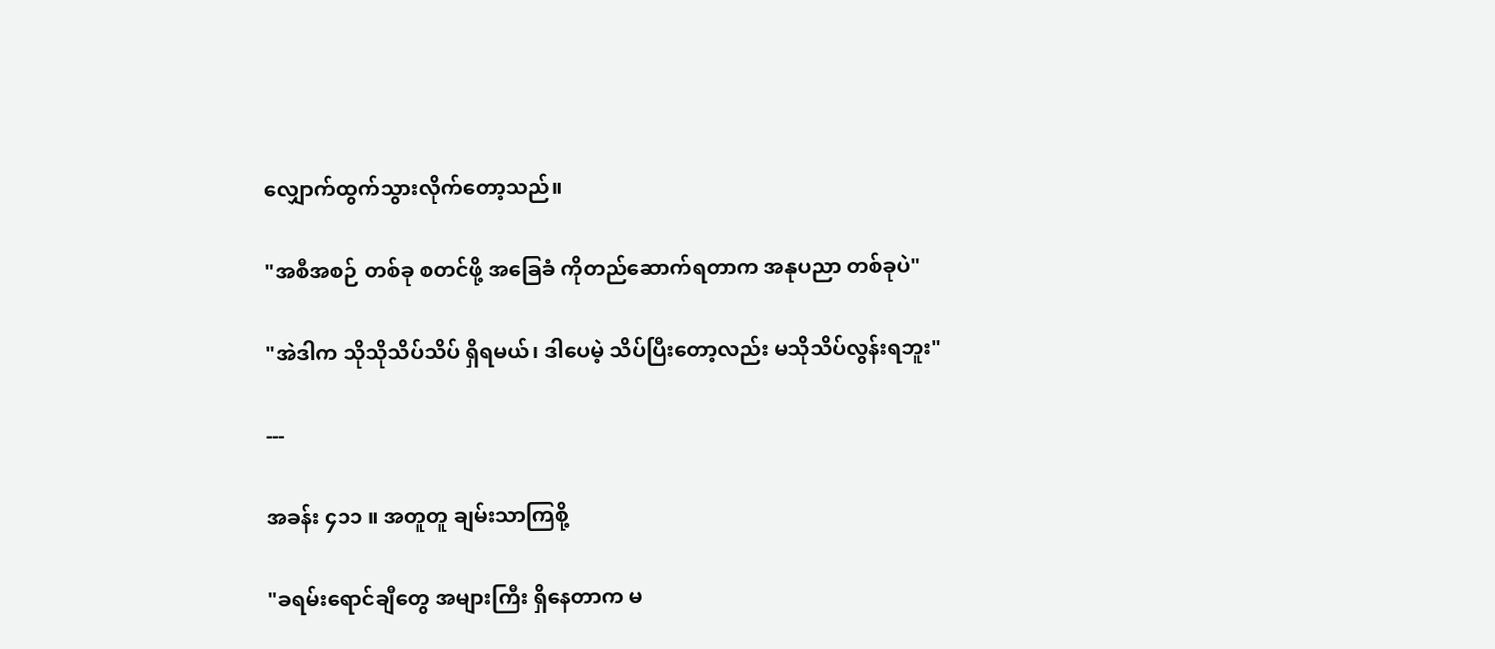လျှောက်ထွက်သွားလိုက်တော့သည်။

"အစီအစဉ် တစ်ခု စတင်ဖို့ အခြေခံ ကိုတည်ဆောက်ရတာက အနုပညာ တစ်ခုပဲ"

"အဲဒါက သိုသိုသိပ်သိပ် ရှိရမယ်၊ ဒါပေမဲ့ သိပ်ပြီးတော့လည်း မသိုသိပ်လွန်းရဘူး"

---

အခန်း ၄၁၁ ။ အတူတူ ချမ်းသာကြစို့

"ခရမ်းရောင်ချီတွေ အများကြီး ရှိနေတာက မ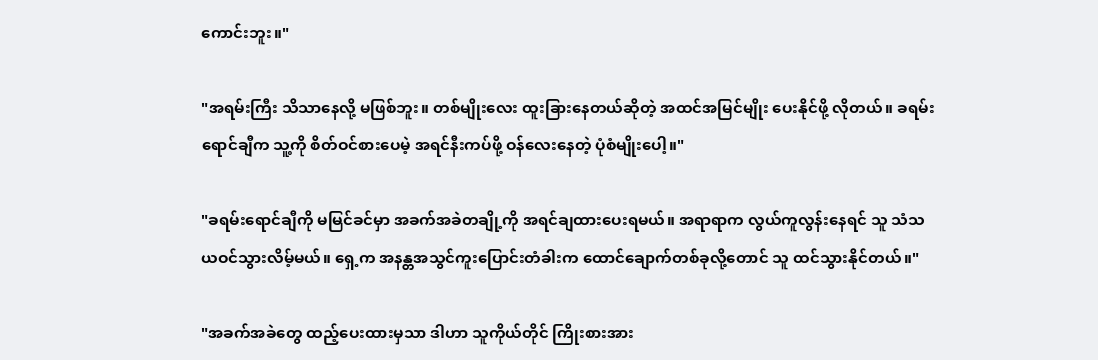ကောင်းဘူး။"

"အရမ်းကြီး သိသာနေလို့ မဖြစ်ဘူး။ တစ်မျိုးလေး ထူးခြားနေတယ်ဆိုတဲ့ အထင်အမြင်မျိုး ပေးနိုင်ဖို့ လိုတယ်။ ခရမ်းရောင်ချီက သူ့ကို စိတ်ဝင်စားပေမဲ့ အရင်နီးကပ်ဖို့ ဝန်လေးနေတဲ့ ပုံစံမျိုးပေါ့။"

"ခရမ်းရောင်ချီကို မမြင်ခင်မှာ အခက်အခဲတချို့ကို အရင်ချထားပေးရမယ်။ အရာရာက လွယ်ကူလွန်းနေရင် သူ သံသယဝင်သွားလိမ့်မယ်။ ရှေ့က အနန္တအသွင်ကူးပြောင်းတံခါးက ထောင်ချောက်တစ်ခုလို့တောင် သူ ထင်သွားနိုင်တယ်။"

"အခက်အခဲတွေ ထည့်ပေးထားမှသာ ဒါဟာ သူကိုယ်တိုင် ကြိုးစားအား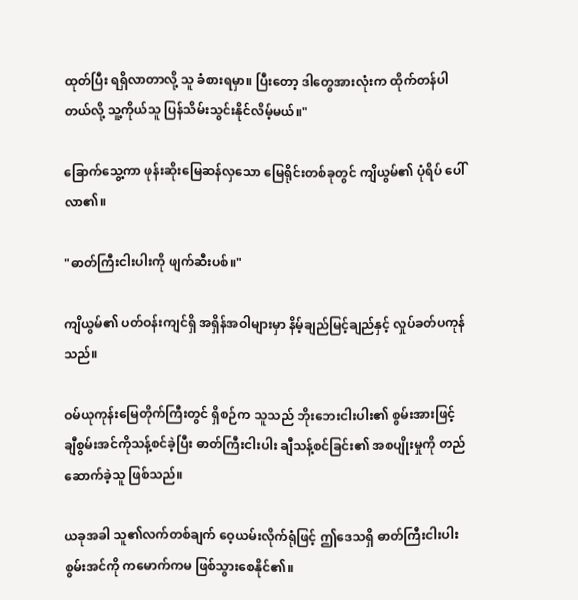ထုတ်ပြီး ရရှိလာတာလို့ သူ ခံစားရမှာ။ ပြီးတော့ ဒါတွေအားလုံးက ထိုက်တန်ပါတယ်လို့ သူ့ကိုယ်သူ ပြန်သိမ်းသွင်းနိုင်လိမ့်မယ်။"

ခြောက်သွေ့ကာ ဖုန်းဆိုးမြေဆန်လှသော မြေရိုင်းတစ်ခုတွင် ကျိယွမ်၏ ပုံရိပ် ပေါ်လာ၏။

"ဓာတ်ကြီးငါးပါးကို ဖျက်ဆီးပစ်။"

ကျိယွမ်၏ ပတ်ဝန်းကျင်ရှိ အရှိန်အဝါများမှာ နိမ့်ချည်မြင့်ချည်နှင့် လှုပ်ခတ်ပကုန်သည်။

ဝမ်ယုကုန်းမြေတိုက်ကြီးတွင် ရှိစဉ်က သူသည် ဘိုးဘေးငါးပါး၏ စွမ်းအားဖြင့် ချီစွမ်းအင်ကိုသန့်စင်ခဲ့ပြီး ဓာတ်ကြီးငါးပါး ချီသန့်စင်ခြင်း၏ အစပျိုးမှုကို တည်ဆောက်ခဲ့သူ ဖြစ်သည်။

ယခုအခါ သူ၏လက်တစ်ချက် ဝေ့ယမ်းလိုက်ရုံဖြင့် ဤဒေသရှိ ဓာတ်ကြီးငါးပါးစွမ်းအင်ကို ကမောက်ကမ ဖြစ်သွားစေနိုင်၏။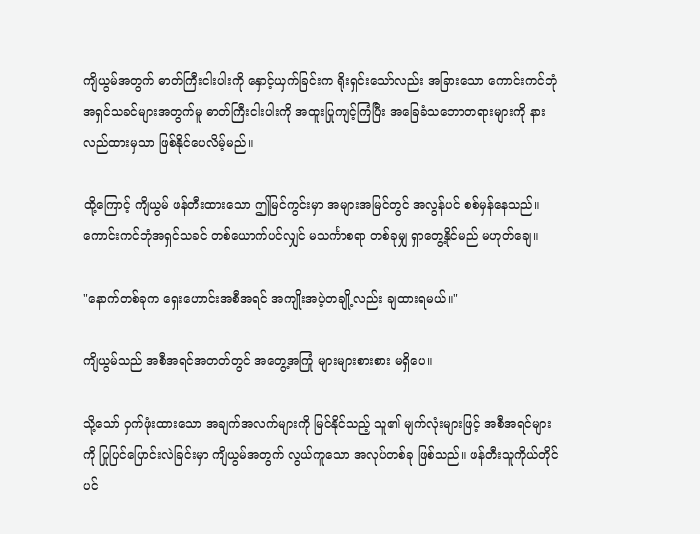ကျိယွမ်အတွက် ဓာတ်ကြီးငါးပါးကို နှောင့်ယှက်ခြင်းက ရိုးရှင်းသော်လည်း အခြားသော ကောင်းကင်ဘုံအရှင်သခင်များအတွက်မူ ဓာတ်ကြီးငါးပါးကို အထူးပြုကျင့်ကြံပြီး အခြေခံသဘောတရားများကို နားလည်ထားမှသာ ဖြစ်နိုင်ပေလိမ့်မည်။

ထို့ကြောင့် ကျိယွမ် ဖန်တီးထားသော ဤမြင်ကွင်းမှာ အများအမြင်တွင် အလွန်ပင် စစ်မှန်နေသည်။ ကောင်းကင်ဘုံအရှင်သခင် တစ်ယောက်ပင်လျှင် မသင်္ကာစရာ တစ်ခုမျှ ရှာတွေ့နိုင်မည် မဟုတ်ချေ။

"နောက်တစ်ခုက ရှေးဟောင်းအစီအရင် အကျိုးအပဲ့တချို့လည်း ချထားရမယ်။"

ကျိယွမ်သည် အစီအရင်အတတ်တွင် အတွေ့အကြုံ များများစားစား မရှိပေ။

သို့သော် ဝှက်ဖုံးထားသော အချက်အလက်များကို မြင်နိုင်သည့် သူ၏ မျက်လုံးများဖြင့် အစီအရင်များကို ပြုပြင်ပြောင်းလဲခြင်းမှာ ကျိယွမ်အတွက် လွယ်ကူသော အလုပ်တစ်ခု ဖြစ်သည်။ ဖန်တီးသူကိုယ်တိုင်ပင်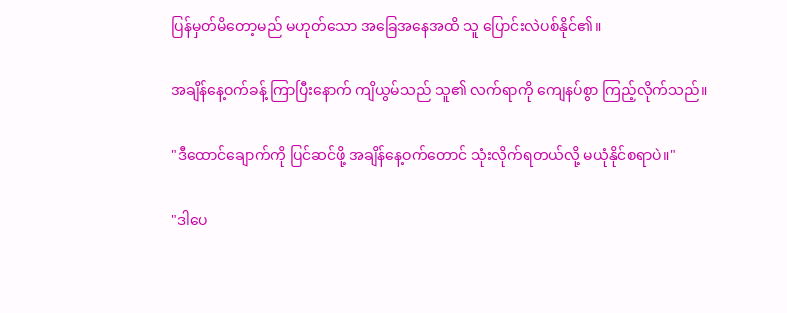ပြန်မှတ်မိတော့မည် မဟုတ်သော အခြေအနေအထိ သူ ပြောင်းလဲပစ်နိုင်၏။

အချိန်နေ့ဝက်ခန့် ကြာပြီးနောက် ကျိယွမ်သည် သူ၏ လက်ရာကို ကျေနပ်စွာ ကြည့်လိုက်သည်။

"ဒီထောင်ချောက်ကို ပြင်ဆင်ဖို့ အချိန်နေ့ဝက်တောင် သုံးလိုက်ရတယ်လို့ မယုံနိုင်စရာပဲ။"

"ဒါပေ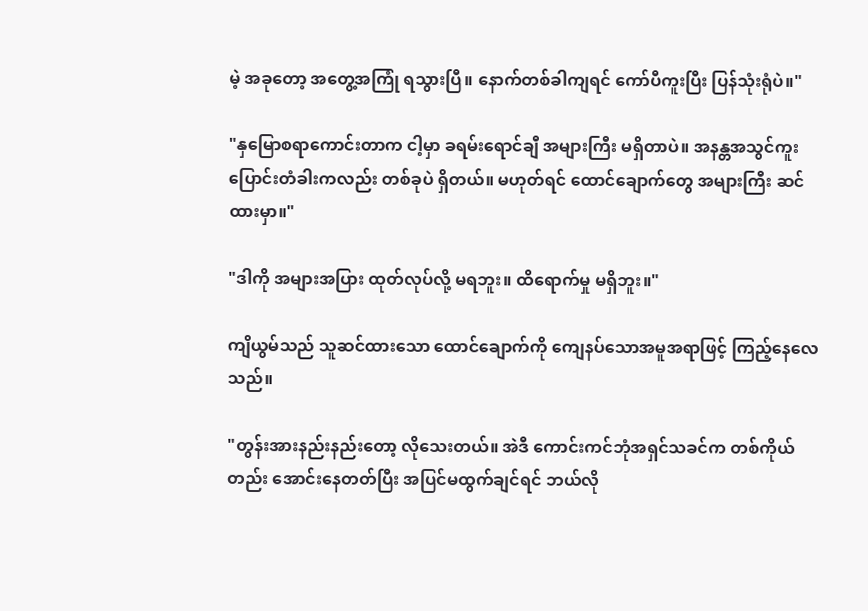မဲ့ အခုတော့ အတွေ့အကြုံ ရသွားပြီ။ နောက်တစ်ခါကျရင် ကော်ပီကူးပြီး ပြန်သုံးရုံပဲ။"

"နှမြောစရာကောင်းတာက ငါ့မှာ ခရမ်းရောင်ချီ အများကြီး မရှိတာပဲ။ အနန္တအသွင်ကူးပြောင်းတံခါးကလည်း တစ်ခုပဲ ရှိတယ်။ မဟုတ်ရင် ထောင်ချောက်တွေ အများကြီး ဆင်ထားမှာ။"

"ဒါကို အများအပြား ထုတ်လုပ်လို့ မရဘူး။ ထိရောက်မှု မရှိဘူး။"

ကျိယွမ်သည် သူဆင်ထားသော ထောင်ချောက်ကို ကျေနပ်သောအမူအရာဖြင့် ကြည့်နေလေသည်။

"တွန်းအားနည်းနည်းတော့ လိုသေးတယ်။ အဲဒီ ကောင်းကင်ဘုံအရှင်သခင်က တစ်ကိုယ်တည်း အောင်းနေတတ်ပြီး အပြင်မထွက်ချင်ရင် ဘယ်လို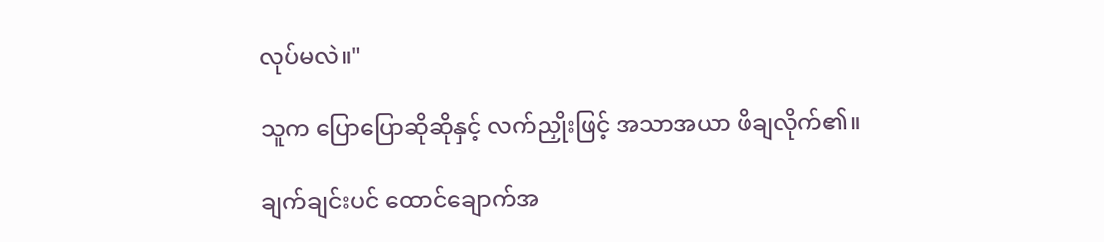လုပ်မလဲ။"

သူက ပြောပြောဆိုဆိုနှင့် လက်ညှိုးဖြင့် အသာအယာ ဖိချလိုက်၏။

ချက်ချင်းပင် ထောင်ချောက်အ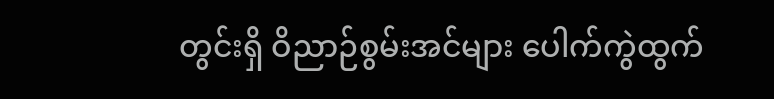တွင်းရှိ ဝိညာဉ်စွမ်းအင်များ ပေါက်ကွဲထွက်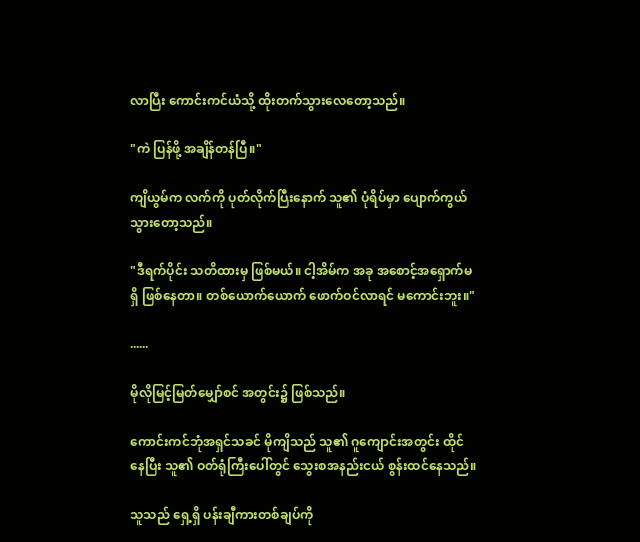လာပြီး ကောင်းကင်ယံသို့ ထိုးတက်သွားလေတော့သည်။

"ကဲ ပြန်ဖို့ အချိန်တန်ပြီ။"

ကျိယွမ်က လက်ကို ပုတ်လိုက်ပြီးနောက် သူ၏ ပုံရိပ်မှာ ပျောက်ကွယ်သွားတော့သည်။

"ဒီရက်ပိုင်း သတိထားမှ ဖြစ်မယ်။ ငါ့အိမ်က အခု အစောင့်အရှောက်မရှိ ဖြစ်နေတာ။ တစ်ယောက်ယောက် ဖောက်ဝင်လာရင် မကောင်းဘူး။"

......

မိုလိုမြင့်မြတ်မျှော်စင် အတွင်း၌ ဖြစ်သည်။

ကောင်းကင်ဘုံအရှင်သခင် မိုကျိသည် သူ၏ ဂူကျောင်းအတွင်း ထိုင်နေပြီး သူ၏ ဝတ်ရုံကြီးပေါ်တွင် သွေးစအနည်းငယ် စွန်းထင်နေသည်။

သူသည် ရှေ့ရှိ ပန်းချီကားတစ်ချပ်ကို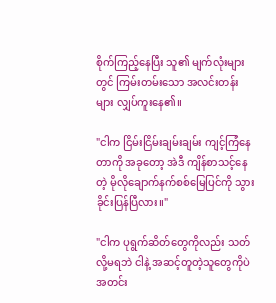စိုက်ကြည့်နေပြီး သူ၏ မျက်လုံးများတွင် ကြမ်းတမ်းသော အလင်းတန်းများ လျှပ်ကူးနေ၏။

"ငါက ငြိမ်းငြိမ်းချမ်းချမ်း ကျင့်ကြံနေတာကို အခုတော့ အဲဒီ ကျိန်စာသင့်နေတဲ့ မိုလိုချောက်နက်စစ်မြေပြင်ကို သွားခိုင်းပြန်ပြီလား။"

"ငါက ပုရွက်ဆိတ်တွေကိုလည်း သတ်လို့မရဘဲ ငါနဲ့ အဆင့်တူတဲ့သူတွေကိုပဲ အတင်း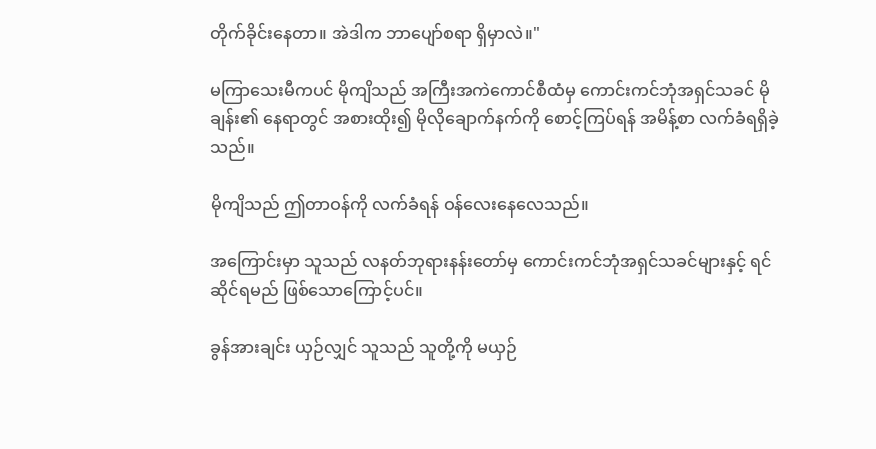တိုက်ခိုင်းနေတာ။ အဲဒါက ဘာပျော်စရာ ရှိမှာလဲ။"

မကြာသေးမီကပင် မိုကျိသည် အကြီးအကဲကောင်စီထံမှ ကောင်းကင်ဘုံအရှင်သခင် မိုချန်း၏ နေရာတွင် အစားထိုး၍ မိုလိုချောက်နက်ကို စောင့်ကြပ်ရန် အမိန့်စာ လက်ခံရရှိခဲ့သည်။

မိုကျိသည် ဤတာဝန်ကို လက်ခံရန် ဝန်လေးနေလေသည်။

အကြောင်းမှာ သူသည် လနတ်ဘုရားနန်းတော်မှ ကောင်းကင်ဘုံအရှင်သခင်များနှင့် ရင်ဆိုင်ရမည် ဖြစ်သောကြောင့်ပင်။

ခွန်အားချင်း ယှဉ်လျှင် သူသည် သူတို့ကို မယှဉ်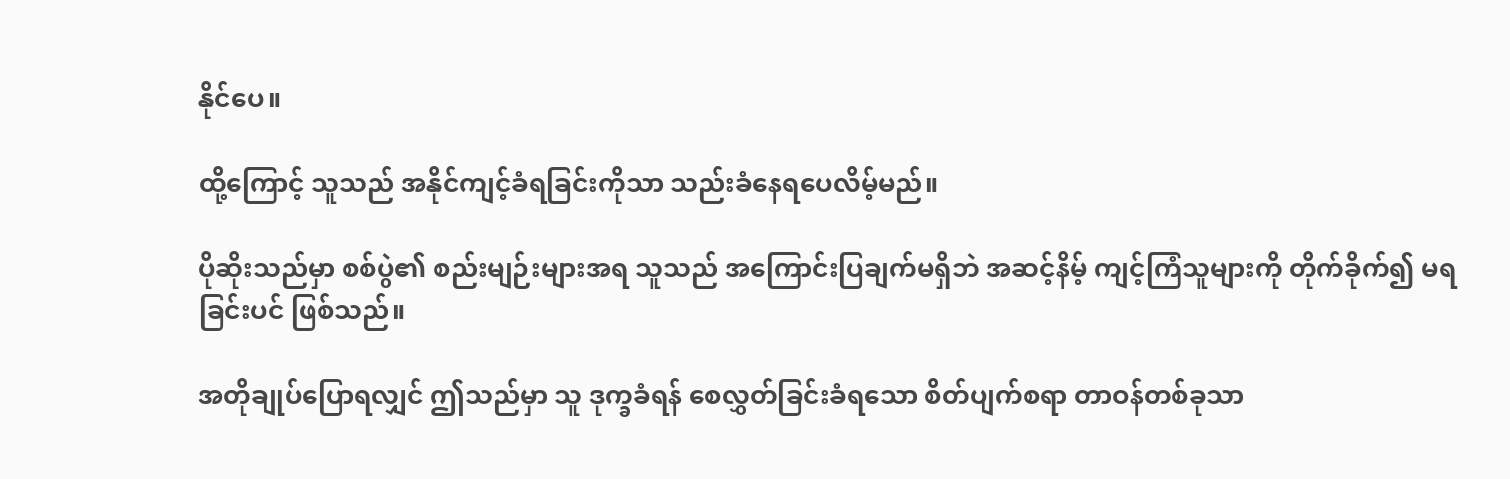နိုင်ပေ။

ထို့ကြောင့် သူသည် အနိုင်ကျင့်ခံရခြင်းကိုသာ သည်းခံနေရပေလိမ့်မည်။

ပိုဆိုးသည်မှာ စစ်ပွဲ၏ စည်းမျဉ်းများအရ သူသည် အကြောင်းပြချက်မရှိဘဲ အဆင့်နိမ့် ကျင့်ကြံသူများကို တိုက်ခိုက်၍ မရခြင်းပင် ဖြစ်သည်။

အတိုချုပ်ပြောရလျှင် ဤသည်မှာ သူ ဒုက္ခခံရန် စေလွှတ်ခြင်းခံရသော စိတ်ပျက်စရာ တာဝန်တစ်ခုသာ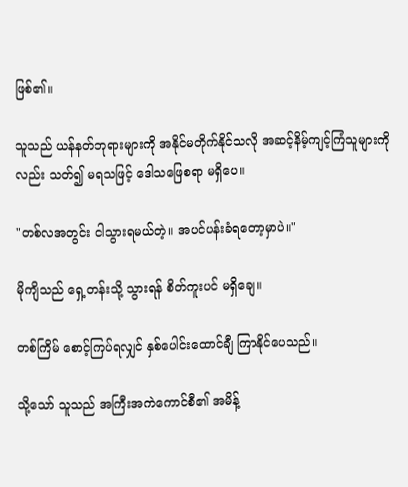ဖြစ်၏။

သူသည် ယန်နတ်ဘုရားများကို အနိုင်မတိုက်နိုင်သလို အဆင့်နိမ့်ကျင့်ကြံသူများကိုလည်း သတ်၍ မရသဖြင့် ဒေါသဖြေစရာ မရှိပေ။

"တစ်လအတွင်း ငါသွားရမယ်တဲ့။ အပင်ပန်းခံရတော့မှာပဲ။"

မိုကျိသည် ရှေ့တန်းသို့ သွားရန် စိတ်ကူးပင် မရှိချေ။

တစ်ကြိမ် စောင့်ကြပ်ရလျှင် နှစ်ပေါင်းထောင်ချီ ကြာနိုင်ပေသည်။

သို့သော် သူသည် အကြီးအကဲကောင်စီ၏ အမိန့်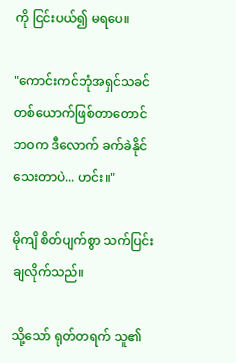ကို ငြင်းပယ်၍ မရပေ။

"ကောင်းကင်ဘုံအရှင်သခင် တစ်ယောက်ဖြစ်တာတောင် ဘဝက ဒီလောက် ခက်ခဲနိုင်သေးတာပဲ... ဟင်း။"

မိုကျိ စိတ်ပျက်စွာ သက်ပြင်းချလိုက်သည်။

သို့သော် ရုတ်တရက် သူ၏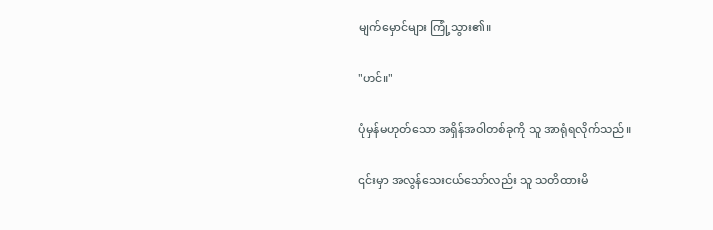မျက်မှောင်များ ကြုံ့သွား၏။

"ဟင်။"

ပုံမှန်မဟုတ်သော အရှိန်အဝါတစ်ခုကို သူ အာရုံရလိုက်သည်။

၎င်းမှာ အလွန်သေးငယ်သော်လည်း သူ သတိထားမိ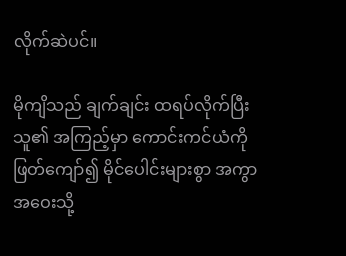လိုက်ဆဲပင်။

မိုကျိသည် ချက်ချင်း ထရပ်လိုက်ပြီး သူ၏ အကြည့်မှာ ကောင်းကင်ယံကို ဖြတ်ကျော်၍ မိုင်ပေါင်းများစွာ အကွာအဝေးသို့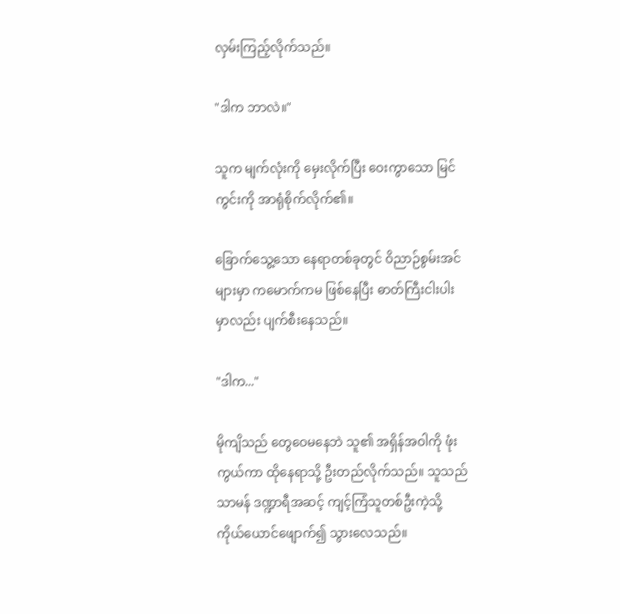လှမ်းကြည့်လိုက်သည်။

"ဒါက ဘာလဲ။"

သူက မျက်လုံးကို မှေးလိုက်ပြီး ဝေးကွာသော မြင်ကွင်းကို အာရုံစိုက်လိုက်၏။

ခြောက်သွေ့သော နေရာတစ်ခုတွင် ဝိညာဉ်စွမ်းအင်များမှာ ကမောက်ကမ ဖြစ်နေပြီး ဓာတ်ကြီးငါးပါးမှာလည်း ပျက်စီးနေသည်။

"ဒါက..."

မိုကျိသည် တွေဝေမနေဘဲ သူ၏ အရှိန်အဝါကို ဖုံးကွယ်ကာ ထိုနေရာသို့ ဦးတည်လိုက်သည်။ သူသည် သာမန် ဒဏ္ဍာရီအဆင့် ကျင့်ကြံသူတစ်ဦးကဲ့သို့ ကိုယ်ယောင်ဖျောက်၍ သွားလေသည်။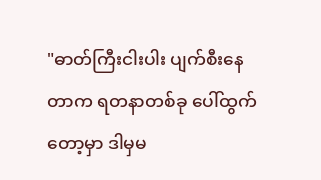"ဓာတ်ကြီးငါးပါး ပျက်စီးနေတာက ရတနာတစ်ခု ပေါ်ထွက်တော့မှာ ဒါမှမ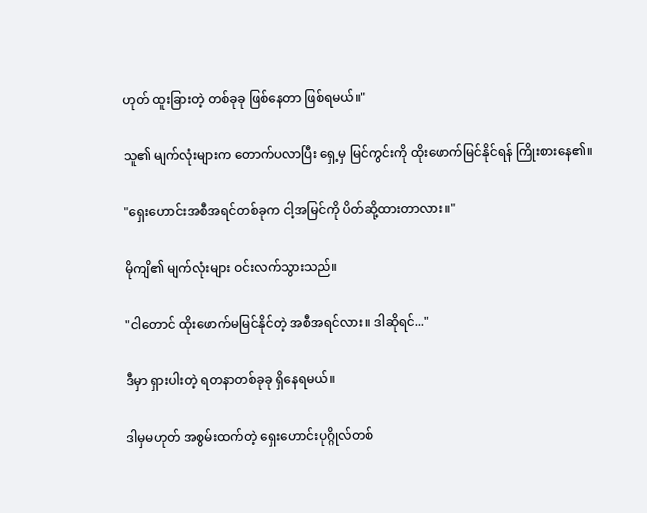ဟုတ် ထူးခြားတဲ့ တစ်ခုခု ဖြစ်နေတာ ဖြစ်ရမယ်။"

သူ၏ မျက်လုံးများက တောက်ပလာပြီး ရှေ့မှ မြင်ကွင်းကို ထိုးဖောက်မြင်နိုင်ရန် ကြိုးစားနေ၏။

"ရှေးဟောင်းအစီအရင်တစ်ခုက ငါ့အမြင်ကို ပိတ်ဆို့ထားတာလား။"

မိုကျိ၏ မျက်လုံးများ ဝင်းလက်သွားသည်။

"ငါတောင် ထိုးဖောက်မမြင်နိုင်တဲ့ အစီအရင်လား။ ဒါဆိုရင်..."

ဒီမှာ ရှားပါးတဲ့ ရတနာတစ်ခုခု ရှိနေရမယ်။

ဒါမှမဟုတ် အစွမ်းထက်တဲ့ ရှေးဟောင်းပုဂ္ဂိုလ်တစ်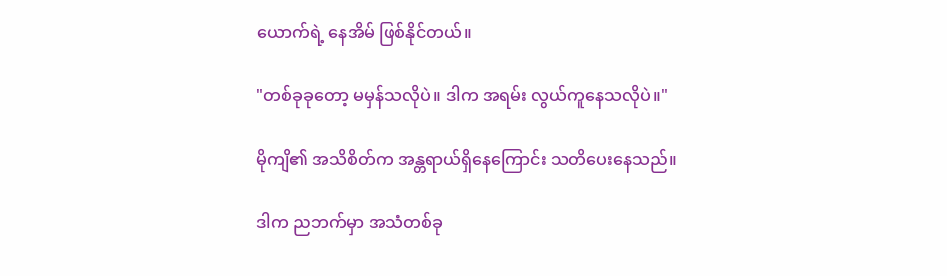ယောက်ရဲ့ နေအိမ် ဖြစ်နိုင်တယ်။

"တစ်ခုခုတော့ မမှန်သလိုပဲ။ ဒါက အရမ်း လွယ်ကူနေသလိုပဲ။"

မိုကျိ၏ အသိစိတ်က အန္တရာယ်ရှိနေကြောင်း သတိပေးနေသည်။

ဒါက ညဘက်မှာ အသံတစ်ခု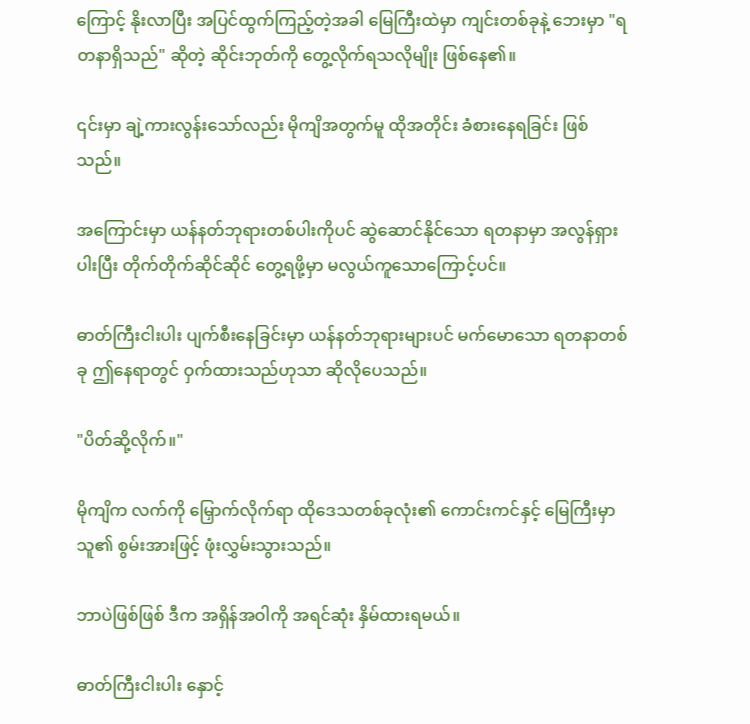ကြောင့် နိုးလာပြီး အပြင်ထွက်ကြည့်တဲ့အခါ မြေကြီးထဲမှာ ကျင်းတစ်ခုနဲ့ ဘေးမှာ "ရတနာရှိသည်" ဆိုတဲ့ ဆိုင်းဘုတ်ကို တွေ့လိုက်ရသလိုမျိုး ဖြစ်နေ၏။

၎င်းမှာ ချဲ့ကားလွန်းသော်လည်း မိုကျိအတွက်မူ ထိုအတိုင်း ခံစားနေရခြင်း ဖြစ်သည်။

အကြောင်းမှာ ယန်နတ်ဘုရားတစ်ပါးကိုပင် ဆွဲဆောင်နိုင်သော ရတနာမှာ အလွန်ရှားပါးပြီး တိုက်တိုက်ဆိုင်ဆိုင် တွေ့ရဖို့မှာ မလွယ်ကူသောကြောင့်ပင်။

ဓာတ်ကြီးငါးပါး ပျက်စီးနေခြင်းမှာ ယန်နတ်ဘုရားများပင် မက်မောသော ရတနာတစ်ခု ဤနေရာတွင် ဝှက်ထားသည်ဟုသာ ဆိုလိုပေသည်။

"ပိတ်ဆို့လိုက်။"

မိုကျိက လက်ကို မြှောက်လိုက်ရာ ထိုဒေသတစ်ခုလုံး၏ ကောင်းကင်နှင့် မြေကြီးမှာ သူ၏ စွမ်းအားဖြင့် ဖုံးလွှမ်းသွားသည်။

ဘာပဲဖြစ်ဖြစ် ဒီက အရှိန်အဝါကို အရင်ဆုံး နှိမ်ထားရမယ်။

ဓာတ်ကြီးငါးပါး နှောင့်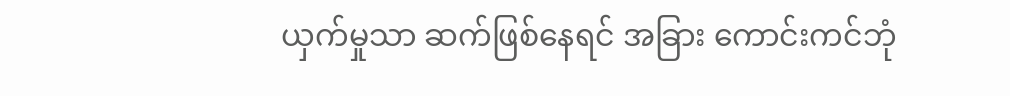ယှက်မှုသာ ဆက်ဖြစ်နေရင် အခြား ကောင်းကင်ဘုံ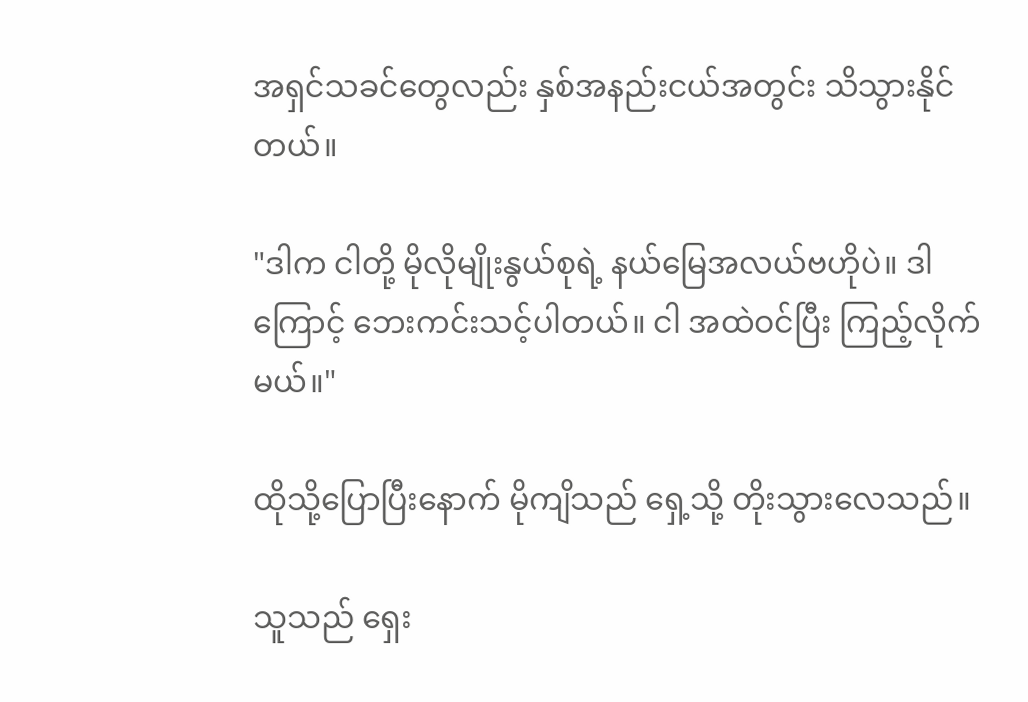အရှင်သခင်တွေလည်း နှစ်အနည်းငယ်အတွင်း သိသွားနိုင်တယ်။

"ဒါက ငါတို့ မိုလိုမျိုးနွယ်စုရဲ့ နယ်မြေအလယ်ဗဟိုပဲ။ ဒါကြောင့် ဘေးကင်းသင့်ပါတယ်။ ငါ အထဲဝင်ပြီး ကြည့်လိုက်မယ်။"

ထိုသို့ပြောပြီးနောက် မိုကျိသည် ရှေ့သို့ တိုးသွားလေသည်။

သူသည် ရှေး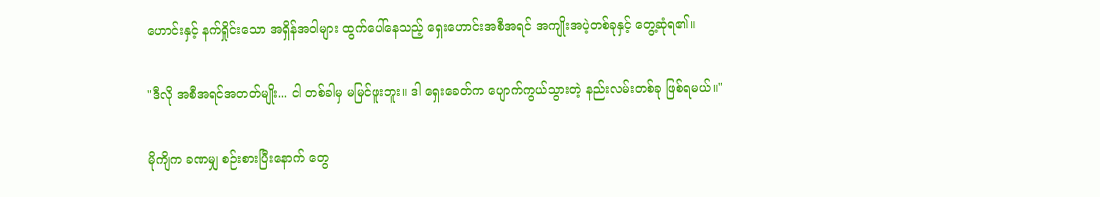ဟောင်းနှင့် နက်ရှိုင်းသော အရှိန်အဝါများ ထွက်ပေါ်နေသည့် ရှေးဟောင်းအစီအရင် အကျိုးအပဲ့တစ်ခုနှင့် တွေ့ဆုံရ၏။

"ဒီလို အစီအရင်အတတ်မျိုး... ငါ တစ်ခါမှ မမြင်ဖူးဘူး။ ဒါ ရှေးခေတ်က ပျောက်ကွယ်သွားတဲ့ နည်းလမ်းတစ်ခု ဖြစ်ရမယ်။"

မိုကျိက ခဏမျှ စဉ်းစားပြီးနောက် တွေ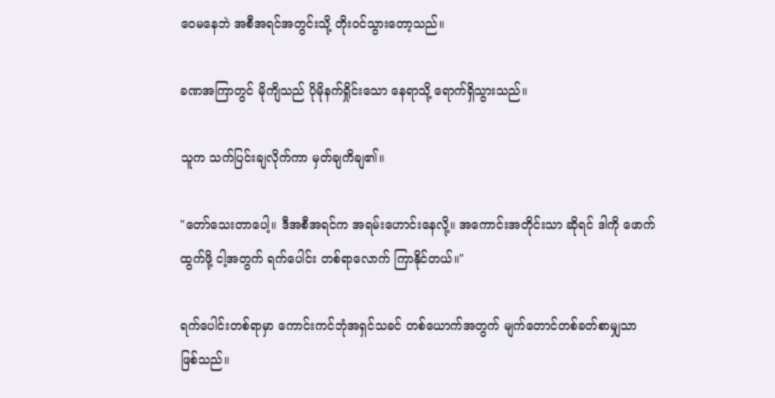ဝေမနေဘဲ အစီအရင်အတွင်းသို့ တိုးဝင်သွားတော့သည်။

ခဏအကြာတွင် မိုကျိသည် ပိုမိုနက်ရှိုင်းသော နေရာသို့ ရောက်ရှိသွားသည်။

သူက သက်ပြင်းချလိုက်ကာ မှတ်ချကိချ၏။

"တော်သေးတာပေါ့။ ဒီအစီအရင်က အရမ်းဟောင်းနေလို့။ အကောင်းအတိုင်းသာ ဆိုရင် ဒါကို ဖောက်ထွက်ဖို့ ငါ့အတွက် ရက်ပေါင်း တစ်ရာလောက် ကြာနိုင်တယ်။"

ရက်ပေါင်းတစ်ရာမှာ ကောင်းကင်ဘုံအရှင်သခင် တစ်ယောက်အတွက် မျက်တောင်တစ်ခတ်စာမျှသာ ဖြစ်သည်။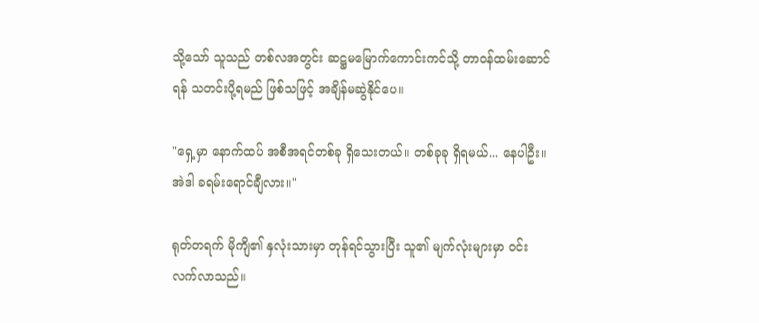သို့သော် သူသည် တစ်လအတွင်း ဆဋ္ဌမမြောက်ကောင်းကင်သို့ တာဝန်ထမ်းဆောင်ရန် သတင်းပို့ရမည် ဖြစ်သဖြင့် အချိန်မဆွဲနိုင်ပေ။

"ရှေ့မှာ နောက်ထပ် အစီအရင်တစ်ခု ရှိသေးတယ်။ တစ်ခုခု ရှိရမယ်... နေပါဦး။ အဲဒါ ခရမ်းရောင်ချီလား။"

ရုတ်တရက် မိုကျိ၏ နှလုံးသားမှာ တုန်ရင်သွားပြီး သူ၏ မျက်လုံးများမှာ ဝင်းလက်လာသည်။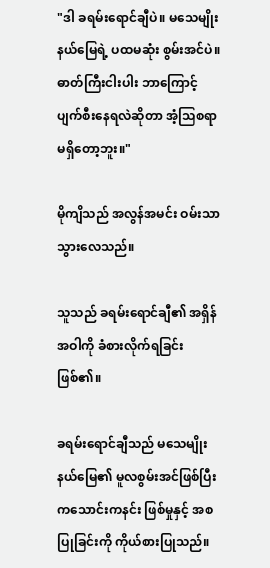"ဒါ ခရမ်းရောင်ချီပဲ။ မသေမျိုးနယ်မြေရဲ့ ပထမဆုံး စွမ်းအင်ပဲ။ ဓာတ်ကြီးငါးပါး ဘာကြောင့် ပျက်စီးနေရလဲဆိုတာ အံ့သြစရာ မရှိတော့ဘူး။"

မိုကျိသည် အလွန်အမင်း ဝမ်းသာသွားလေသည်။

သူသည် ခရမ်းရောင်ချီ၏ အရှိန်အဝါကို ခံစားလိုက်ရခြင်း ဖြစ်၏။

ခရမ်းရောင်ချီသည် မသေမျိုးနယ်မြေ၏ မူလစွမ်းအင်ဖြစ်ပြီး ကသောင်းကနင်း ဖြစ်မှုနှင့် အစပြုခြင်းကို ကိုယ်စားပြုသည်။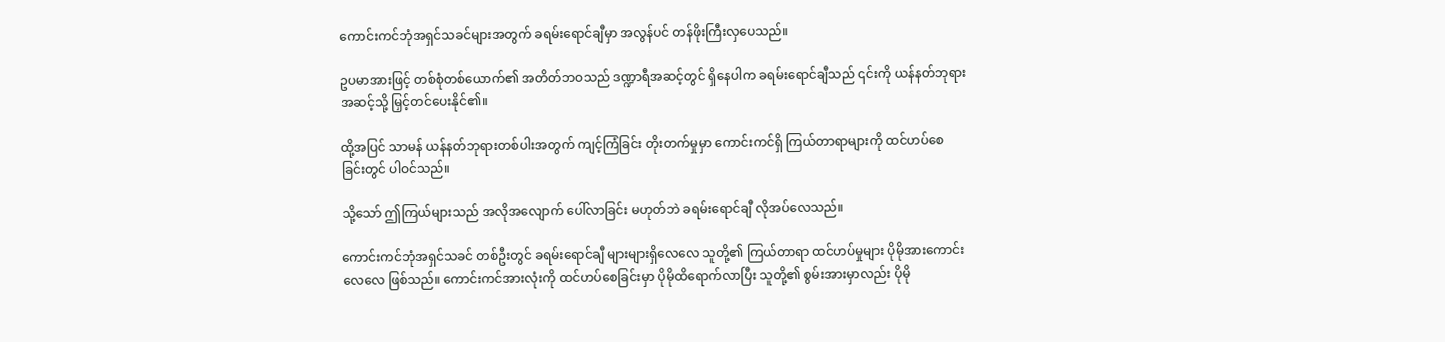ကောင်းကင်ဘုံအရှင်သခင်များအတွက် ခရမ်းရောင်ချီမှာ အလွန်ပင် တန်ဖိုးကြီးလှပေသည်။

ဥပမာအားဖြင့် တစ်စုံတစ်ယောက်၏ အတိတ်ဘဝသည် ဒဏ္ဍာရီအဆင့်တွင် ရှိနေပါက ခရမ်းရောင်ချီသည် ၎င်းကို ယန်နတ်ဘုရားအဆင့်သို့ မြှင့်တင်ပေးနိုင်၏။

ထို့အပြင် သာမန် ယန်နတ်ဘုရားတစ်ပါးအတွက် ကျင့်ကြံခြင်း တိုးတက်မှုမှာ ကောင်းကင်ရှိ ကြယ်တာရာများကို ထင်ဟပ်စေခြင်းတွင် ပါဝင်သည်။

သို့သော် ဤကြယ်များသည် အလိုအလျောက် ပေါ်လာခြင်း မဟုတ်ဘဲ ခရမ်းရောင်ချီ လိုအပ်လေသည်။

ကောင်းကင်ဘုံအရှင်သခင် တစ်ဦးတွင် ခရမ်းရောင်ချီ များများရှိလေလေ သူတို့၏ ကြယ်တာရာ ထင်ဟပ်မှုများ ပိုမိုအားကောင်းလေလေ ဖြစ်သည်။ ကောင်းကင်အားလုံးကို ထင်ဟပ်စေခြင်းမှာ ပိုမိုထိရောက်လာပြီး သူတို့၏ စွမ်းအားမှာလည်း ပိုမို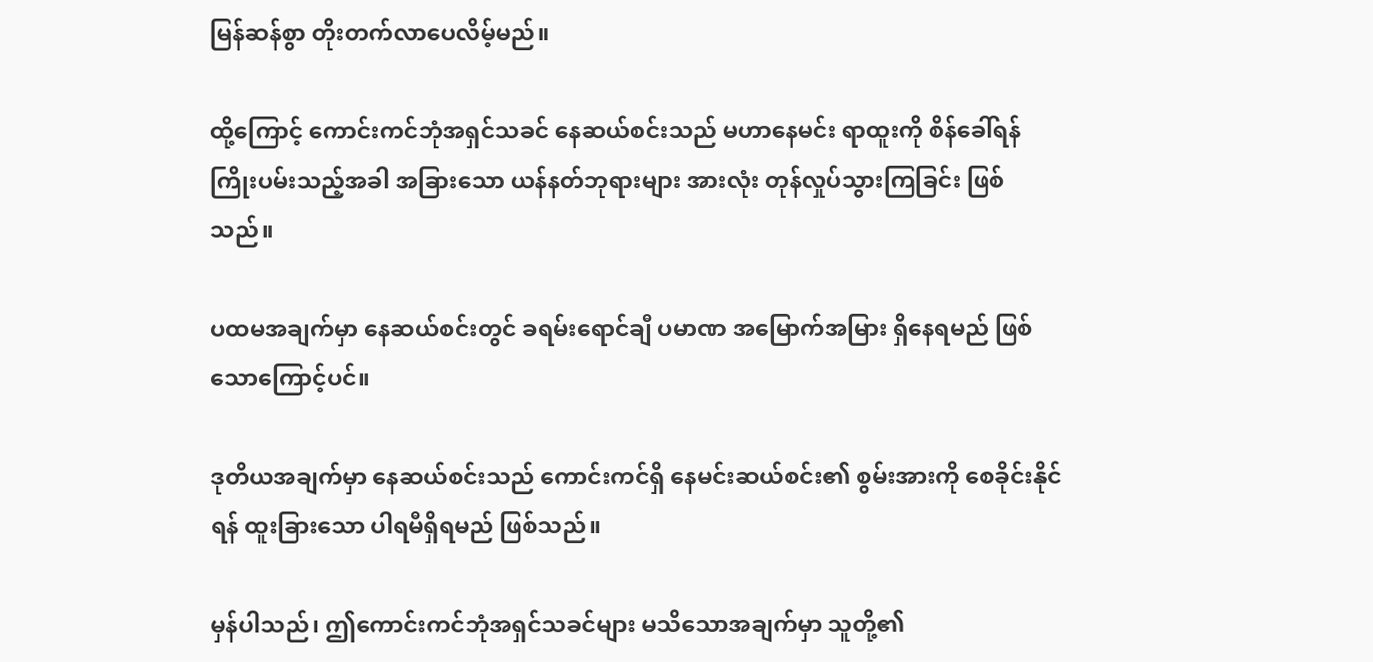မြန်ဆန်စွာ တိုးတက်လာပေလိမ့်မည်။

ထို့ကြောင့် ကောင်းကင်ဘုံအရှင်သခင် နေဆယ်စင်းသည် မဟာနေမင်း ရာထူးကို စိန်ခေါ်ရန် ကြိုးပမ်းသည့်အခါ အခြားသော ယန်နတ်ဘုရားများ အားလုံး တုန်လှုပ်သွားကြခြင်း ဖြစ်သည်။

ပထမအချက်မှာ နေဆယ်စင်းတွင် ခရမ်းရောင်ချီ ပမာဏ အမြောက်အမြား ရှိနေရမည် ဖြစ်သောကြောင့်ပင်။

ဒုတိယအချက်မှာ နေဆယ်စင်းသည် ကောင်းကင်ရှိ နေမင်းဆယ်စင်း၏ စွမ်းအားကို စေခိုင်းနိုင်ရန် ထူးခြားသော ပါရမီရှိရမည် ဖြစ်သည်။

မှန်ပါသည်၊ ဤကောင်းကင်ဘုံအရှင်သခင်များ မသိသောအချက်မှာ သူတို့၏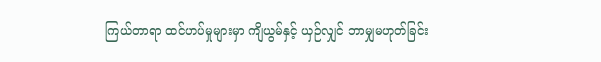ကြယ်တာရာ ထင်ဟပ်မှုများမှာ ကျိယွမ်နှင့် ယှဉ်လျှင် ဘာမျှမဟုတ်ခြင်း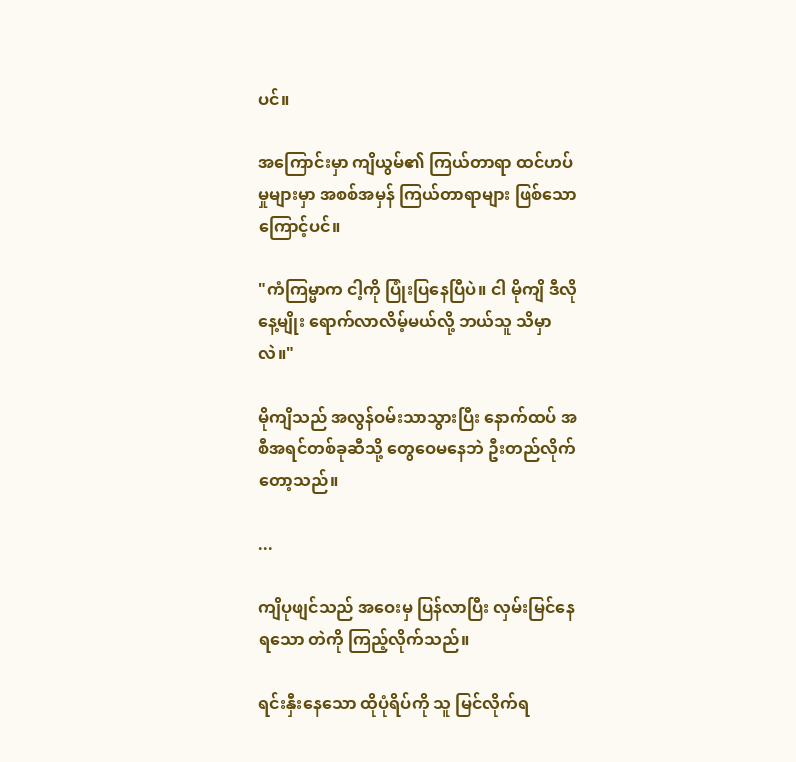ပင်။

အကြောင်းမှာ ကျိယွမ်၏ ကြယ်တာရာ ထင်ဟပ်မှုများမှာ အစစ်အမှန် ကြယ်တာရာများ ဖြစ်သောကြောင့်ပင်။

"ကံကြမ္မာက ငါ့ကို ပြုံးပြနေပြီပဲ။ ငါ မိုကျိ ဒီလိုနေ့မျိုး ရောက်လာလိမ့်မယ်လို့ ဘယ်သူ သိမှာလဲ။"

မိုကျိသည် အလွန်ဝမ်းသာသွားပြီး နောက်ထပ် အစီအရင်တစ်ခုဆီသို့ တွေဝေမနေဘဲ ဦးတည်လိုက်တော့သည်။

...

ကျိပုဖျင်သည် အဝေးမှ ပြန်လာပြီး လှမ်းမြင်နေရသော တဲကို ကြည့်လိုက်သည်။

ရင်းနှီးနေသော ထိုပုံရိပ်ကို သူ မြင်လိုက်ရ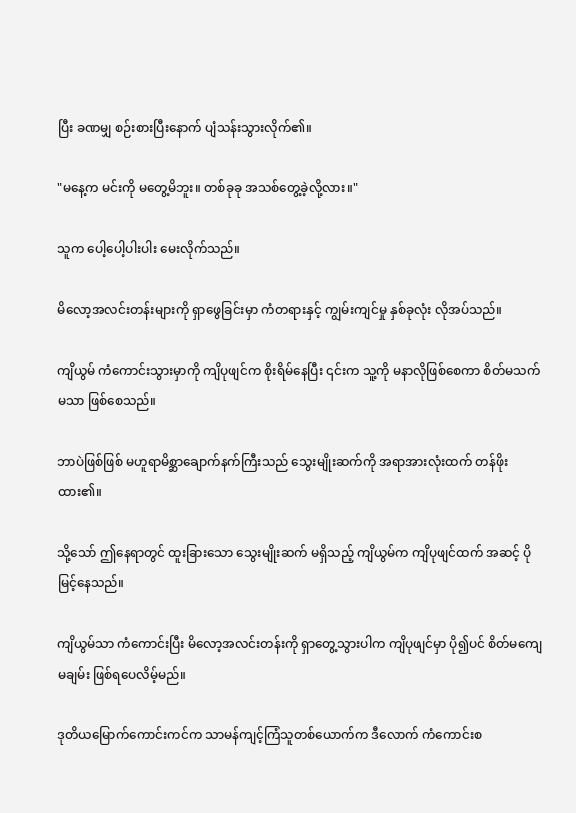ပြီး ခဏမျှ စဉ်းစားပြီးနောက် ပျံသန်းသွားလိုက်၏။

"မနေ့က မင်းကို မတွေ့မိဘူး။ တစ်ခုခု အသစ်တွေ့ခဲ့လို့လား။"

သူက ပေါ့ပေါ့ပါးပါး မေးလိုက်သည်။

မိလော့အလင်းတန်းများကို ရှာဖွေခြင်းမှာ ကံတရားနှင့် ကျွမ်းကျင်မှု နှစ်ခုလုံး လိုအပ်သည်။

ကျိယွမ် ကံကောင်းသွားမှာကို ကျိပုဖျင်က စိုးရိမ်နေပြီး ၎င်းက သူ့ကို မနာလိုဖြစ်စေကာ စိတ်မသက်မသာ ဖြစ်စေသည်။

ဘာပဲဖြစ်ဖြစ် မဟူရာမိစ္ဆာချောက်နက်ကြီးသည် သွေးမျိုးဆက်ကို အရာအားလုံးထက် တန်ဖိုးထား၏။

သို့သော် ဤနေရာတွင် ထူးခြားသော သွေးမျိုးဆက် မရှိသည့် ကျိယွမ်က ကျိပုဖျင်ထက် အဆင့် ပိုမြင့်နေသည်။

ကျိယွမ်သာ ကံကောင်းပြီး မိလော့အလင်းတန်းကို ရှာတွေ့သွားပါက ကျိပုဖျင်မှာ ပို၍ပင် စိတ်မကျေမချမ်း ဖြစ်ရပေလိမ့်မည်။

ဒုတိယမြောက်ကောင်းကင်က သာမန်ကျင့်ကြံသူတစ်ယောက်က ဒီလောက် ကံကောင်းစ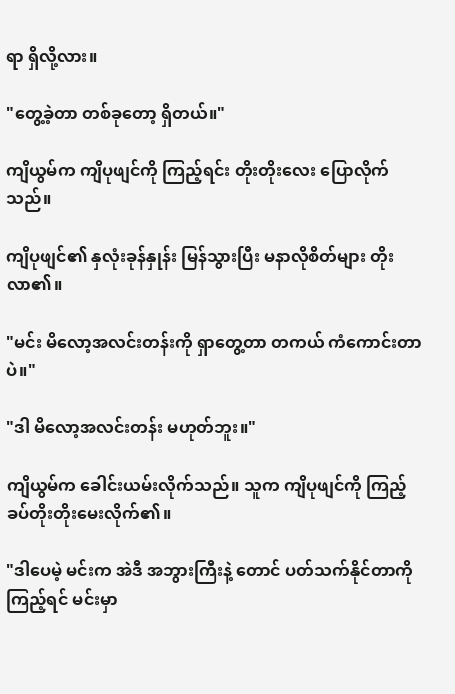ရာ ရှိလို့လား။

"တွေ့ခဲ့တာ တစ်ခုတော့ ရှိတယ်။"

ကျိယွမ်က ကျိပုဖျင်ကို ကြည့်ရင်း တိုးတိုးလေး ပြောလိုက်သည်။

ကျိပုဖျင်၏ နှလုံးခုန်နှုန်း မြန်သွားပြီး မနာလိုစိတ်များ တိုးလာ၏။

"မင်း မိလော့အလင်းတန်းကို ရှာတွေ့တာ တကယ် ကံကောင်းတာပဲ။"

"ဒါ မိလော့အလင်းတန်း မဟုတ်ဘူး။"

ကျိယွမ်က ခေါင်းယမ်းလိုက်သည်။ သူက ကျိပုဖျင်ကို ကြည့် ခပ်တိုးတိုးမေးလိုက်၏။

"ဒါပေမဲ့ မင်းက အဲဒီ အဘွားကြီးနဲ့ တောင် ပတ်သက်နိုင်တာကို ကြည့်ရင် မင်းမှာ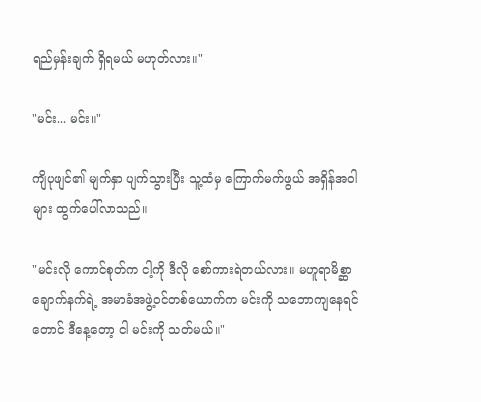ရည်မှန်းချက် ရှိရမယ် မဟုတ်လား။"

"မင်း... မင်း။"

ကျိပုဖျင်၏ မျက်နှာ ပျက်သွားပြီး သူ့ထံမှ ကြောက်မက်ဖွယ် အရှိန်အဝါများ ထွက်ပေါ်လာသည်။

"မင်းလို ကောင်စုတ်က ငါ့ကို ဒီလို စော်ကားရဲတယ်လား။ မဟူရာမိစ္ဆာချောက်နက်ရဲ့ အမာခံအဖွဲ့ဝင်တစ်ယောက်က မင်းကို သဘောကျနေရင်တောင် ဒီနေ့တော့ ငါ မင်းကို သတ်မယ်။"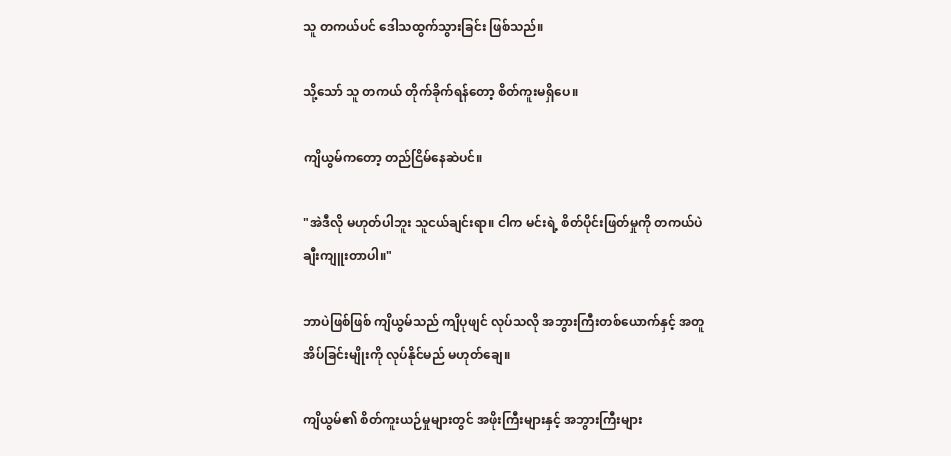သူ တကယ်ပင် ဒေါသထွက်သွားခြင်း ဖြစ်သည်။

သို့သော် သူ တကယ် တိုက်ခိုက်ရန်တော့ စိတ်ကူးမရှိပေ။

ကျိယွမ်ကတော့ တည်ငြိမ်နေဆဲပင်။

"အဲဒီလို မဟုတ်ပါဘူး သူငယ်ချင်းရာ။ ငါက မင်းရဲ့ စိတ်ပိုင်းဖြတ်မှုကို တကယ်ပဲ ချီးကျူးတာပါ။"

ဘာပဲဖြစ်ဖြစ် ကျိယွမ်သည် ကျိပုဖျင် လုပ်သလို အဘွားကြီးတစ်ယောက်နှင့် အတူအိပ်ခြင်းမျိုးကို လုပ်နိုင်မည် မဟုတ်ချေ။

ကျိယွမ်၏ စိတ်ကူးယဉ်မှုများတွင် အဖိုးကြီးများနှင့် အဘွားကြီးများ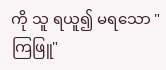ကို သူ ရယူ၍ မရသော "ကြဖြူ"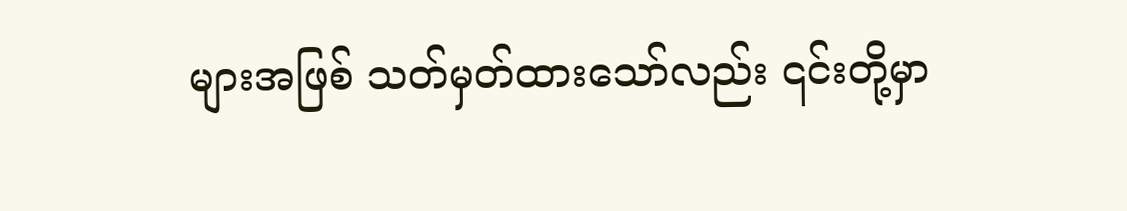များအဖြစ် သတ်မှတ်ထားသော်လည်း ၎င်းတို့မှာ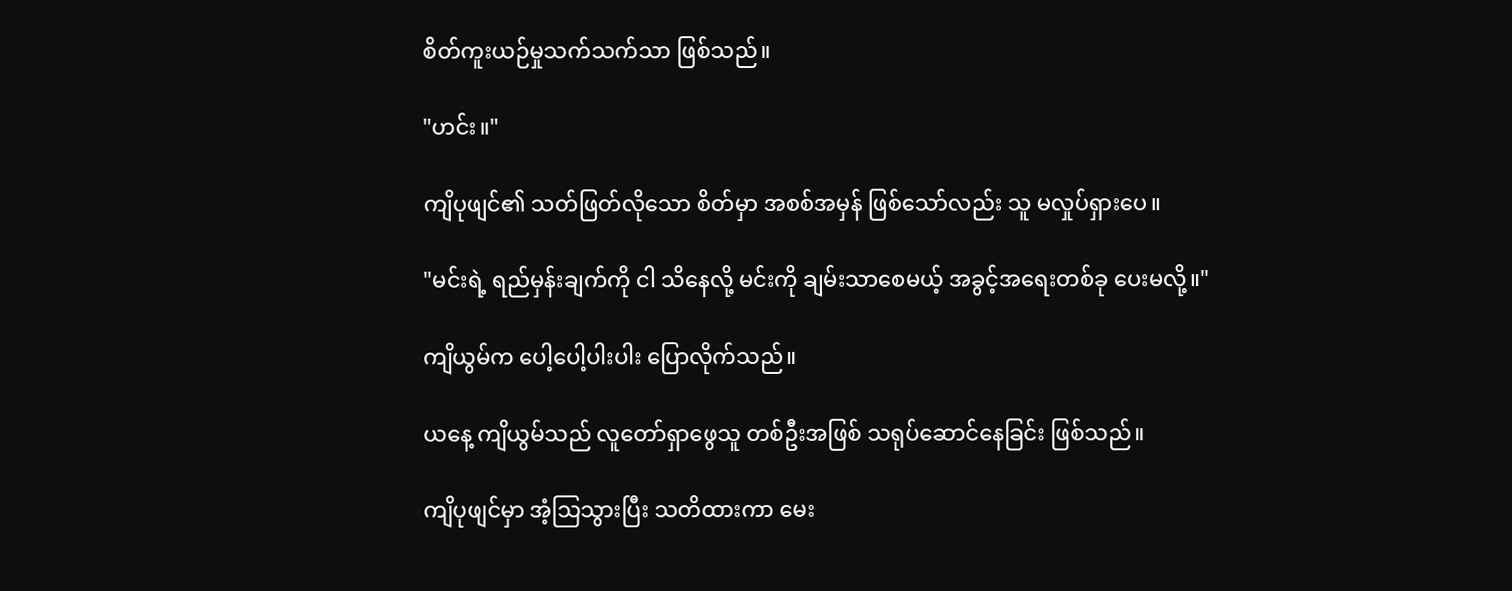စိတ်ကူးယဉ်မှုသက်သက်သာ ဖြစ်သည်။

"ဟင်း။"

ကျိပုဖျင်၏ သတ်ဖြတ်လိုသော စိတ်မှာ အစစ်အမှန် ဖြစ်သော်လည်း သူ မလှုပ်ရှားပေ။

"မင်းရဲ့ ရည်မှန်းချက်ကို ငါ သိနေလို့ မင်းကို ချမ်းသာစေမယ့် အခွင့်အရေးတစ်ခု ပေးမလို့။"

ကျိယွမ်က ပေါ့ပေါ့ပါးပါး ပြောလိုက်သည်။

ယနေ့ ကျိယွမ်သည် လူတော်ရှာဖွေသူ တစ်ဦးအဖြစ် သရုပ်ဆောင်နေခြင်း ဖြစ်သည်။

ကျိပုဖျင်မှာ အံ့သြသွားပြီး သတိထားကာ မေး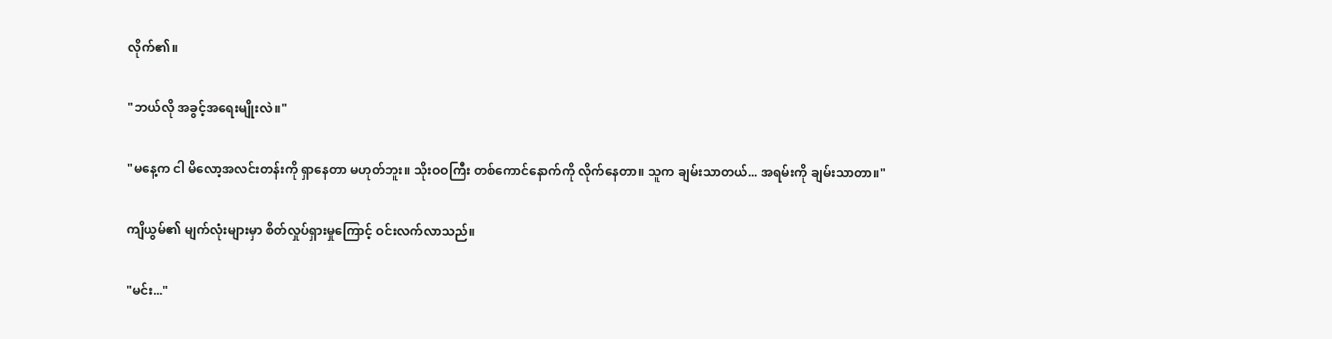လိုက်၏။

"ဘယ်လို အခွင့်အရေးမျိုးလဲ။"

"မနေ့က ငါ မိလော့အလင်းတန်းကို ရှာနေတာ မဟုတ်ဘူး။ သိုးဝဝကြီး တစ်ကောင်နောက်ကို လိုက်နေတာ။ သူက ချမ်းသာတယ်... အရမ်းကို ချမ်းသာတာ။"

ကျိယွမ်၏ မျက်လုံးများမှာ စိတ်လှုပ်ရှားမှုကြောင့် ဝင်းလက်လာသည်။

"မင်း..."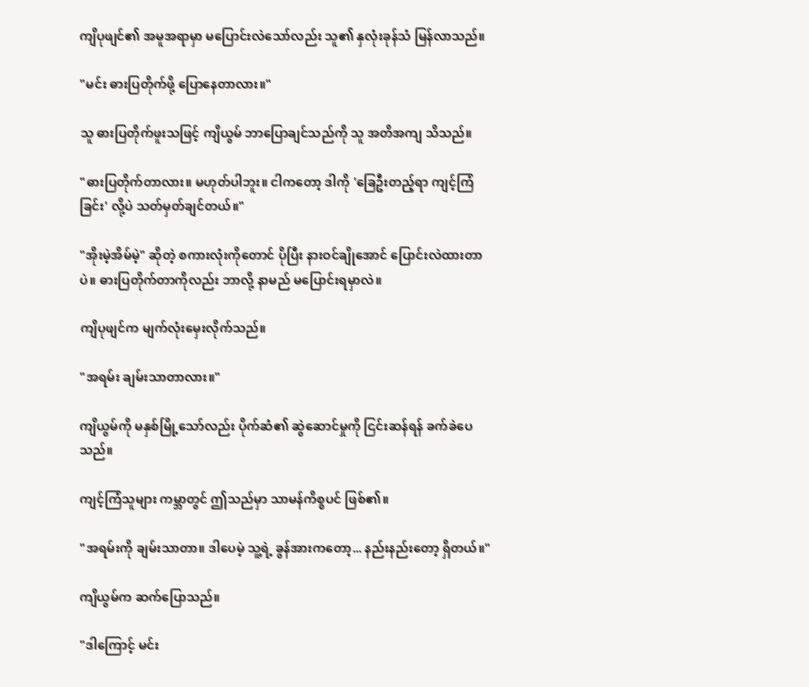ကျိပုဖျင်၏ အမူအရာမှာ မပြောင်းလဲသော်လည်း သူ၏ နှလုံးခုန်သံ မြန်လာသည်။

"မင်း ဓားပြတိုက်ဖို့ ပြောနေတာလား။"

သူ ဓားပြတိုက်ဖူးသဖြင့် ကျိယွမ် ဘာပြောချင်သည်ကို သူ အတိအကျ သိသည်။

"ဓားပြတိုက်တာလား။ မဟုတ်ပါဘူး။ ငါကတော့ ဒါကို 'ခြေဦးတည့်ရာ ကျင့်ကြံခြင်း' လို့ပဲ သတ်မှတ်ချင်တယ်။"

"အိုးမဲ့အိမ်မဲ့" ဆိုတဲ့ စကားလုံးကိုတောင် ပိုပြီး နားဝင်ချိုအောင် ပြောင်းလဲထားတာပဲ။ ဓားပြတိုက်တာကိုလည်း ဘာလို့ နာမည် မပြောင်းရမှာလဲ။

ကျိပုဖျင်က မျက်လုံးမှေးလိုက်သည်။

"အရမ်း ချမ်းသာတာလား။"

ကျိယွမ်ကို မနှစ်မြို့သော်လည်း ပိုက်ဆံ၏ ဆွဲဆောင်မှုကို ငြင်းဆန်ရန် ခက်ခဲပေသည်။

ကျင့်ကြံသူများ ကမ္ဘာတွင် ဤသည်မှာ သာမန်ကိစ္စပင် ဖြစ်၏။

"အရမ်းကို ချမ်းသာတာ။ ဒါပေမဲ့ သူ့ရဲ့ ခွန်အားကတော့... နည်းနည်းတော့ ရှိတယ်။"

ကျိယွမ်က ဆက်ပြောသည်။

"ဒါကြောင့် မင်း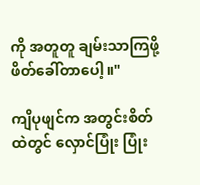ကို အတူတူ ချမ်းသာကြဖို့ ဖိတ်ခေါ်တာပေါ့။"

ကျိပုဖျင်က အတွင်းစိတ်ထဲတွင် လှောင်ပြုံး ပြုံး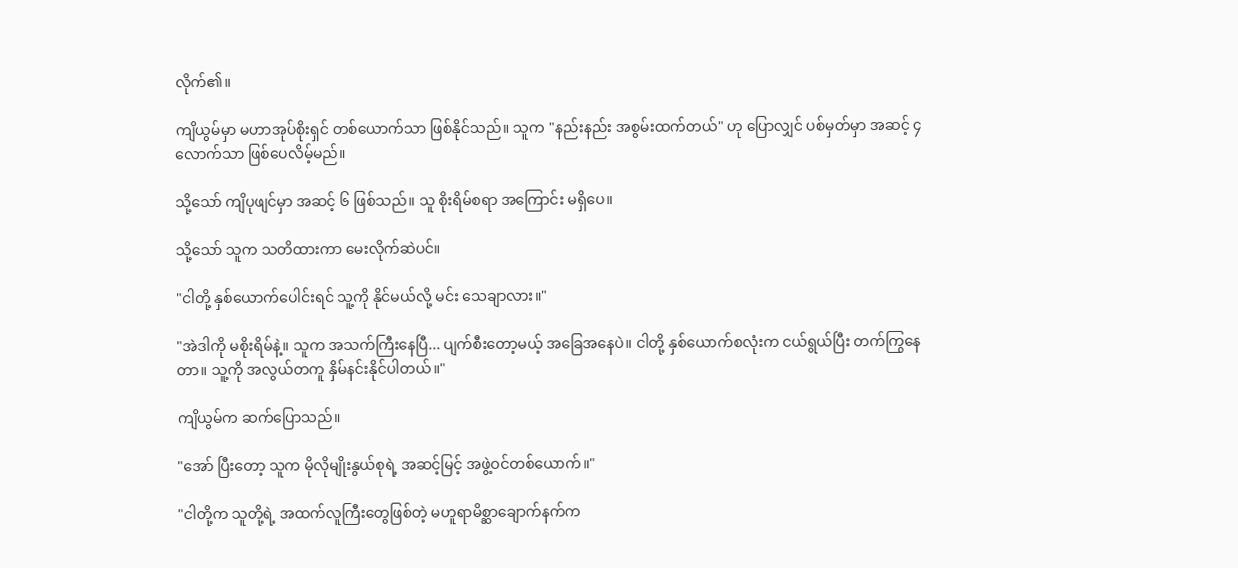လိုက်၏။

ကျိယွမ်မှာ မဟာအုပ်စိုးရှင် တစ်ယောက်သာ ဖြစ်နိုင်သည်။ သူက "နည်းနည်း အစွမ်းထက်တယ်" ဟု ပြောလျှင် ပစ်မှတ်မှာ အဆင့် ၄ လောက်သာ ဖြစ်ပေလိမ့်မည်။

သို့သော် ကျိပုဖျင်မှာ အဆင့် ၆ ဖြစ်သည်။ သူ စိုးရိမ်စရာ အကြောင်း မရှိပေ။

သို့သော် သူက သတိထားကာ မေးလိုက်ဆဲပင်။

"ငါတို့ နှစ်ယောက်ပေါင်းရင် သူ့ကို နိုင်မယ်လို့ မင်း သေချာလား။"

"အဲဒါကို မစိုးရိမ်နဲ့။ သူက အသက်ကြီးနေပြီ... ပျက်စီးတော့မယ့် အခြေအနေပဲ။ ငါတို့ နှစ်ယောက်စလုံးက ငယ်ရွယ်ပြီး တက်ကြွနေတာ။ သူ့ကို အလွယ်တကူ နှိမ်နင်းနိုင်ပါတယ်။"

ကျိယွမ်က ဆက်ပြောသည်။

"အော် ပြီးတော့ သူက မိုလိုမျိုးနွယ်စုရဲ့ အဆင့်မြင့် အဖွဲ့ဝင်တစ်ယောက်။"

"ငါတို့က သူတို့ရဲ့ အထက်လူကြီးတွေဖြစ်တဲ့ မဟူရာမိစ္ဆာချောက်နက်က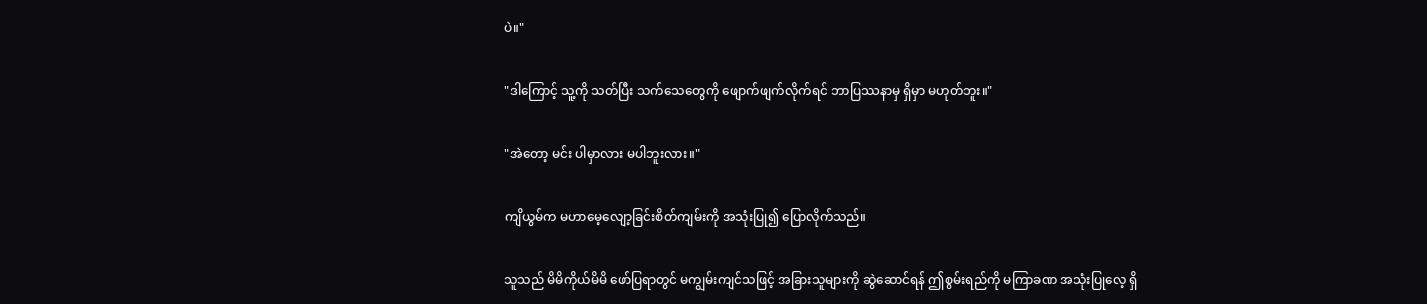ပဲ။"

"ဒါကြောင့် သူ့ကို သတ်ပြီး သက်သေတွေကို ဖျောက်ဖျက်လိုက်ရင် ဘာပြဿနာမှ ရှိမှာ မဟုတ်ဘူး။"

"အဲတော့ မင်း ပါမှာလား မပါဘူးလား။"

ကျိယွမ်က မဟာမေ့လျော့ခြင်းစိတ်ကျမ်းကို အသုံးပြု၍ ပြောလိုက်သည်။

သူသည် မိမိကိုယ်မိမိ ဖော်ပြရာတွင် မကျွမ်းကျင်သဖြင့် အခြားသူများကို ဆွဲဆောင်ရန် ဤစွမ်းရည်ကို မကြာခဏ အသုံးပြုလေ့ ရှိ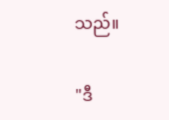သည်။

"ဒီ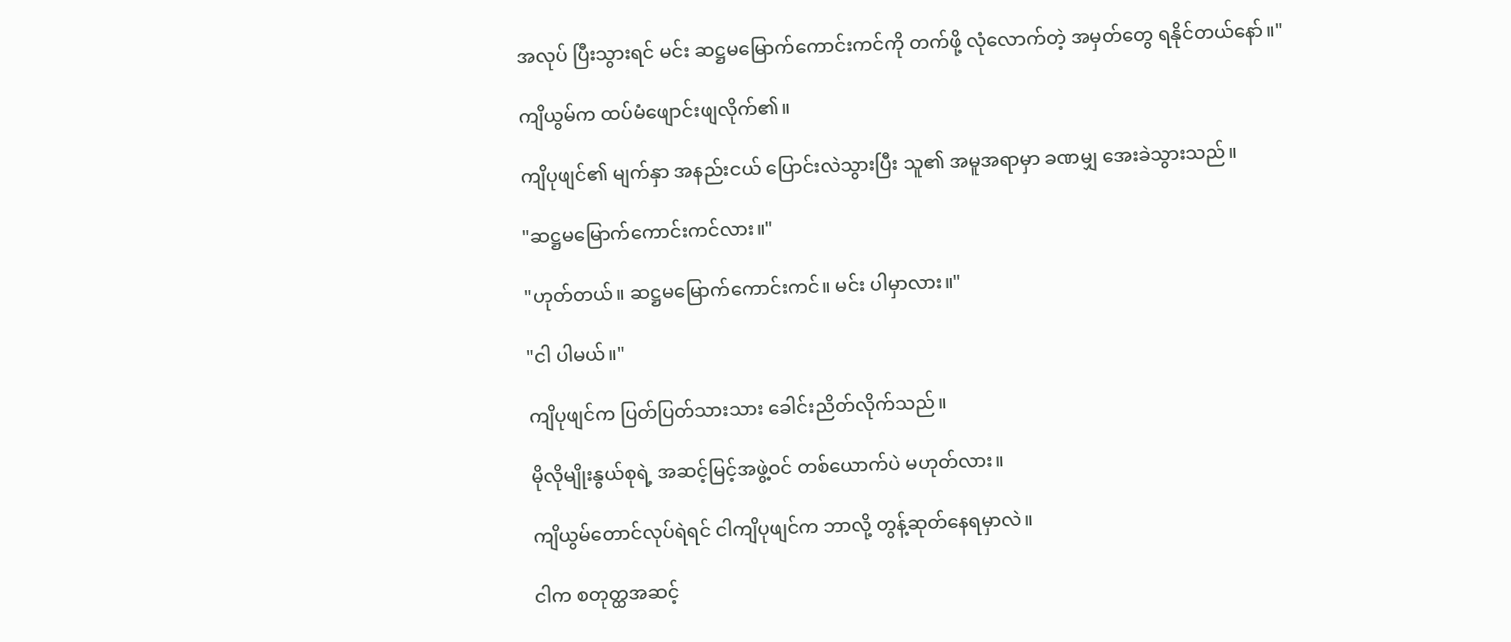အလုပ် ပြီးသွားရင် မင်း ဆဋ္ဌမမြောက်ကောင်းကင်ကို တက်ဖို့ လုံလောက်တဲ့ အမှတ်တွေ ရနိုင်တယ်နော်။"

ကျိယွမ်က ထပ်မံဖျောင်းဖျလိုက်၏။

ကျိပုဖျင်၏ မျက်နှာ အနည်းငယ် ပြောင်းလဲသွားပြီး သူ၏ အမူအရာမှာ ခဏမျှ အေးခဲသွားသည်။

"ဆဋ္ဌမမြောက်ကောင်းကင်လား။"

"ဟုတ်တယ်။ ဆဋ္ဌမမြောက်ကောင်းကင်။ မင်း ပါမှာလား။"

"ငါ ပါမယ်။"

ကျိပုဖျင်က ပြတ်ပြတ်သားသား ခေါင်းညိတ်လိုက်သည်။

မိုလိုမျိုးနွယ်စုရဲ့ အဆင့်မြင့်အဖွဲ့ဝင် တစ်ယောက်ပဲ မဟုတ်လား။

ကျိယွမ်တောင်လုပ်ရဲရင် ငါကျိပုဖျင်က ဘာလို့ တွန့်ဆုတ်နေရမှာလဲ။

ငါက စတုတ္ထအဆင့်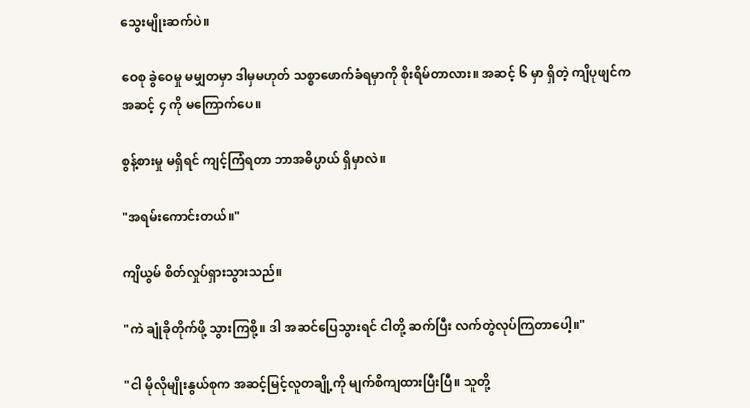သွေးမျိုးဆက်ပဲ။

ဝေစု ခွဲဝေမှု မမျှတမှာ ဒါမှမဟုတ် သစ္စာဖောက်ခံရမှာကို စိုးရိမ်တာလား။ အဆင့် ၆ မှာ ရှိတဲ့ ကျိပုဖျင်က အဆင့် ၄ ကို မကြောက်ပေ။

စွန့်စားမှု မရှိရင် ကျင့်ကြံရတာ ဘာအဓိပ္ပာယ် ရှိမှာလဲ။

"အရမ်းကောင်းတယ်။"

ကျိယွမ် စိတ်လှုပ်ရှားသွားသည်။

"ကဲ ချုံခိုတိုက်ဖို့ သွားကြစို့။ ဒါ အဆင်ပြေသွားရင် ငါတို့ ဆက်ပြီး လက်တွဲလုပ်ကြတာပေါ့။"

"ငါ မိုလိုမျိုးနွယ်စုက အဆင့်မြင့်လူတချို့ကို မျက်စိကျထားပြီးပြီ။ သူတို့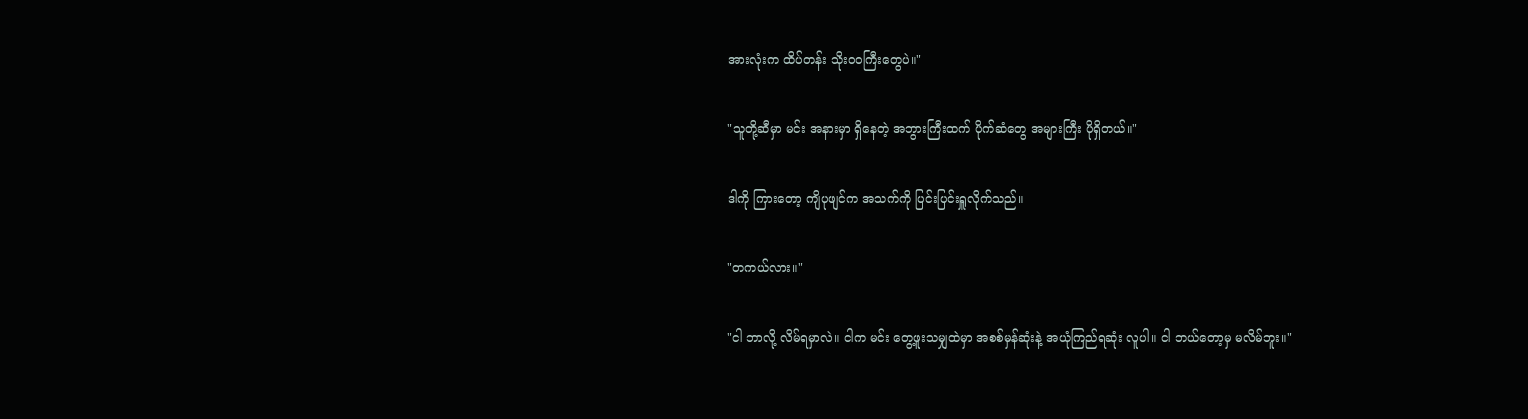အားလုံးက ထိပ်တန်း သိုးဝဝကြီးတွေပဲ။"

"သူတို့ဆီမှာ မင်း အနားမှာ ရှိနေတဲ့ အဘွားကြီးထက် ပိုက်ဆံတွေ အများကြီး ပိုရှိတယ်။"

ဒါကို ကြားတော့ ကျိပုဖျင်က အသက်ကို ပြင်းပြင်းရှူလိုက်သည်။

"တကယ်လား။"

"ငါ ဘာလို့ လိမ်ရမှာလဲ။ ငါက မင်း တွေ့ဖူးသမျှထဲမှာ အစစ်မှန်ဆုံးနဲ့ အယုံကြည်ရဆုံး လူပါ။ ငါ ဘယ်တော့မှ မလိမ်ဘူး။"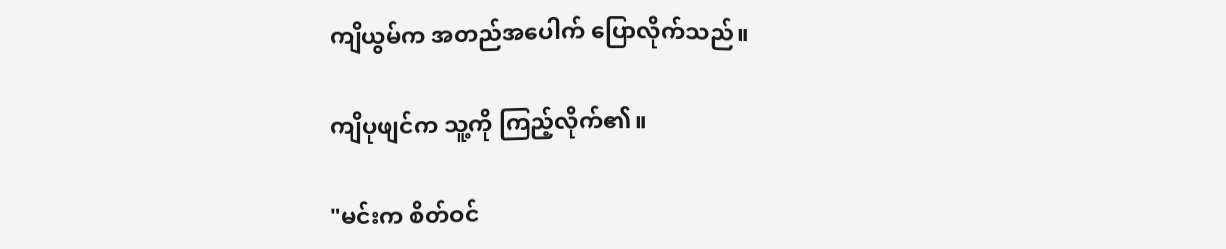ကျိယွမ်က အတည်အပေါက် ပြောလိုက်သည်။

ကျိပုဖျင်က သူ့ကို ကြည့်လိုက်၏။

"မင်းက စိတ်ဝင်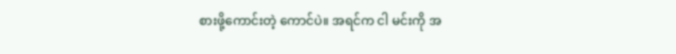စားဖို့ကောင်းတဲ့ ကောင်ပဲ။ အရင်က ငါ မင်းကို အ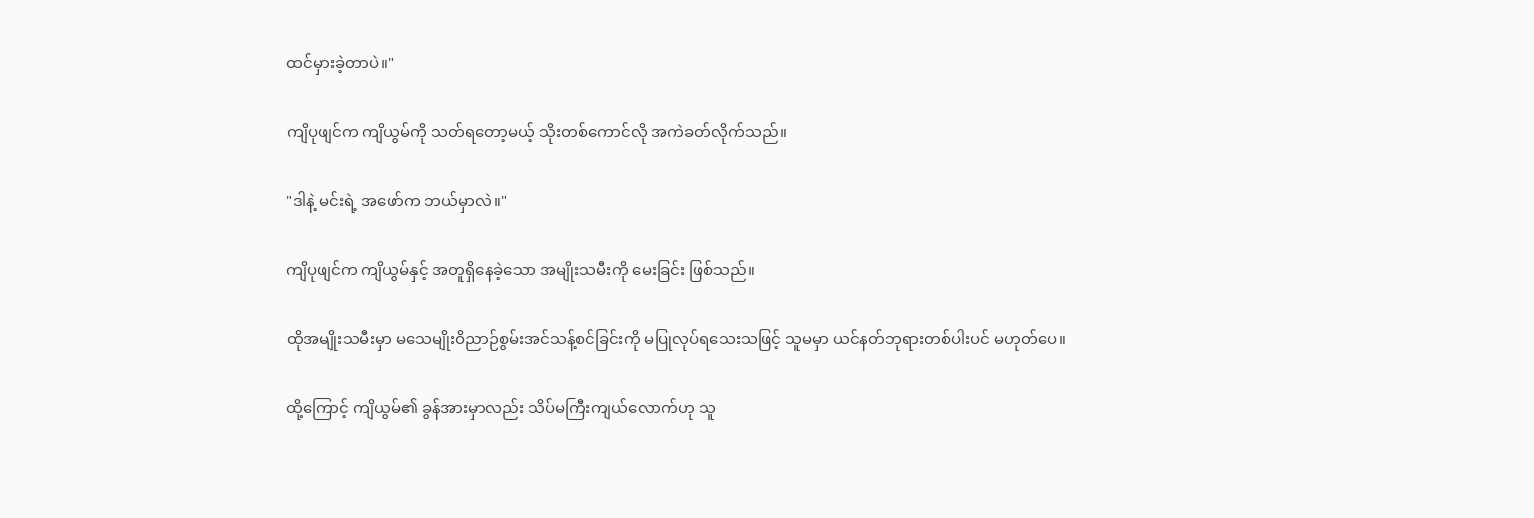ထင်မှားခဲ့တာပဲ။"

ကျိပုဖျင်က ကျိယွမ်ကို သတ်ရတော့မယ့် သိုးတစ်ကောင်လို အကဲခတ်လိုက်သည်။

"ဒါနဲ့ မင်းရဲ့ အဖော်က ဘယ်မှာလဲ။"

ကျိပုဖျင်က ကျိယွမ်နှင့် အတူရှိနေခဲ့သော အမျိုးသမီးကို မေးခြင်း ဖြစ်သည်။

ထိုအမျိုးသမီးမှာ မသေမျိုးဝိညာဉ်စွမ်းအင်သန့်စင်ခြင်းကို မပြုလုပ်ရသေးသဖြင့် သူမမှာ ယင်နတ်ဘုရားတစ်ပါးပင် မဟုတ်ပေ။

ထို့ကြောင့် ကျိယွမ်၏ ခွန်အားမှာလည်း သိပ်မကြီးကျယ်လောက်ဟု သူ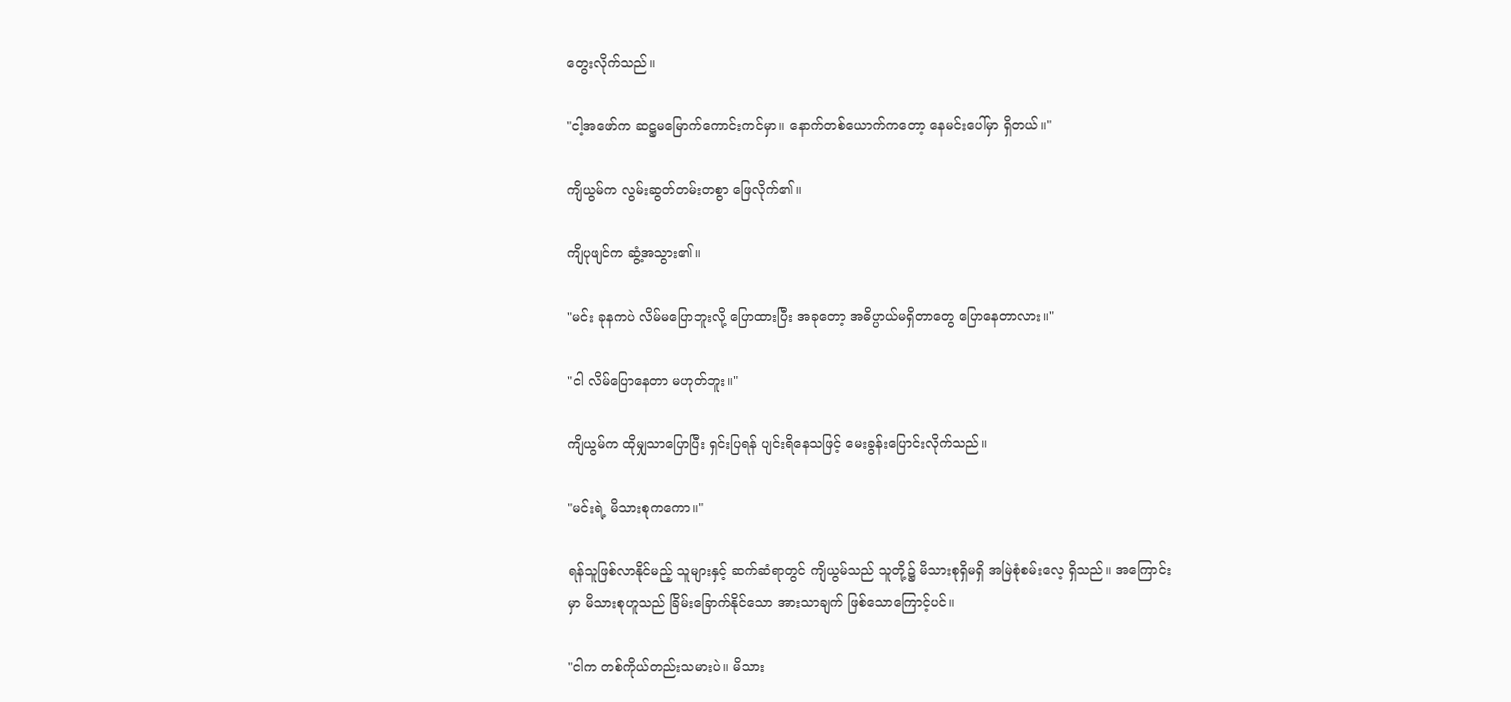တွေးလိုက်သည်။

"ငါ့အဖော်က ဆဋ္ဌမမြောက်ကောင်းကင်မှာ။ နောက်တစ်ယောက်ကတော့ နေမင်းပေါ်မှာ ရှိတယ်။"

ကျိယွမ်က လွမ်းဆွတ်တမ်းတစွာ ဖြေလိုက်၏။

ကျိပုဖျင်က ဆွံ့အသွား၏။

"မင်း ခုနကပဲ လိမ်မပြောဘူးလို့ ပြောထားပြီး အခုတော့ အဓိပ္ပာယ်မရှိတာတွေ ပြောနေတာလား။"

"ငါ လိမ်ပြောနေတာ မဟုတ်ဘူး။"

ကျိယွမ်က ထိုမျှသာပြောပြီး ရှင်းပြရန် ပျင်းရိနေသဖြင့် မေးခွန်းပြောင်းလိုက်သည်။

"မင်းရဲ့ မိသားစုကကော။"

ရန်သူဖြစ်လာနိုင်မည့် သူများနှင့် ဆက်ဆံရာတွင် ကျိယွမ်သည် သူတို့၌ မိသားစုရှိမရှိ အမြဲစုံစမ်းလေ့ ရှိသည်။ အကြောင်းမှာ မိသားစုဟူသည် ခြိမ်းခြောက်နိုင်သော အားသာချက် ဖြစ်သောကြောင့်ပင်။

"ငါက တစ်ကိုယ်တည်းသမားပဲ။ မိသား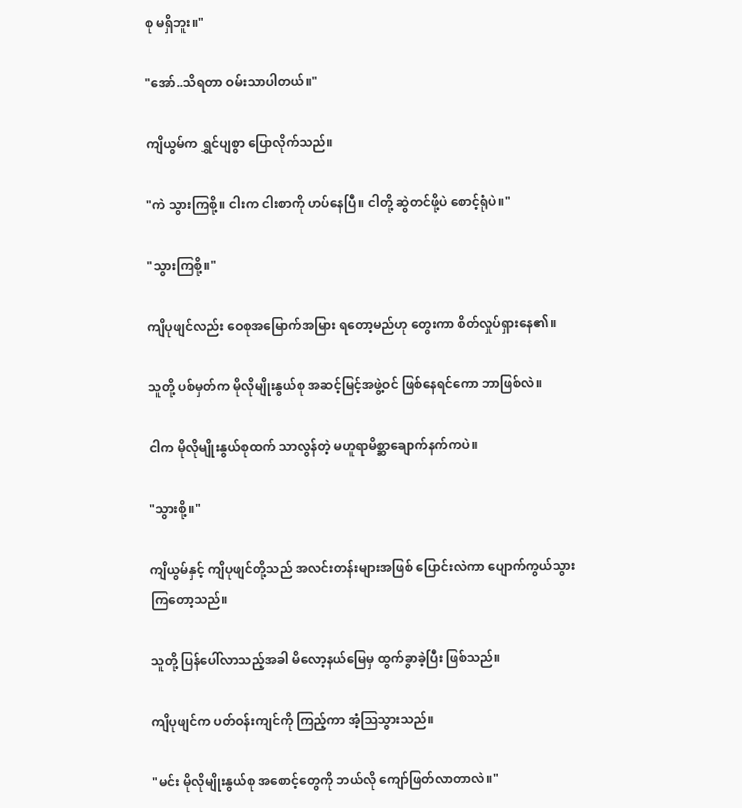စု မရှိဘူး။"

"အော်..သိရတာ ဝမ်းသာပါတယ်။"

ကျိယွမ်က ရွှင်ပျစွာ ပြောလိုက်သည်။

"ကဲ သွားကြစို့။ ငါးက ငါးစာကို ဟပ်နေပြီ။ ငါတို့ ဆွဲတင်ဖို့ပဲ စောင့်ရုံပဲ။"

"သွားကြစို့။"

ကျိပုဖျင်လည်း ဝေစုအမြောက်အမြား ရတော့မည်ဟု တွေးကာ စိတ်လှုပ်ရှားနေ၏။

သူတို့ ပစ်မှတ်က မိုလိုမျိုးနွယ်စု အဆင့်မြင့်အဖွဲ့ဝင် ဖြစ်နေရင်ကော ဘာဖြစ်လဲ။

ငါက မိုလိုမျိုးနွယ်စုထက် သာလွန်တဲ့ မဟူရာမိစ္ဆာချောက်နက်ကပဲ။

"သွားစို့။"

ကျိယွမ်နှင့် ကျိပုဖျင်တို့သည် အလင်းတန်းများအဖြစ် ပြောင်းလဲကာ ပျောက်ကွယ်သွားကြတော့သည်။

သူတို့ ပြန်ပေါ်လာသည့်အခါ မိလော့နယ်မြေမှ ထွက်ခွာခဲ့ပြီး ဖြစ်သည်။

ကျိပုဖျင်က ပတ်ဝန်းကျင်ကို ကြည့်ကာ အံ့သြသွားသည်။

"မင်း မိုလိုမျိုးနွယ်စု အစောင့်တွေကို ဘယ်လို ကျော်ဖြတ်လာတာလဲ။"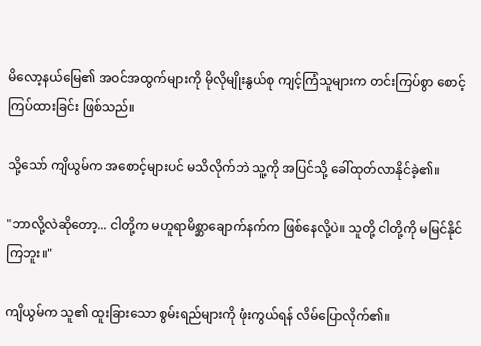မိလော့နယ်မြေ၏ အဝင်အထွက်များကို မိုလိုမျိုးနွယ်စု ကျင့်ကြံသူများက တင်းကြပ်စွာ စောင့်ကြပ်ထားခြင်း ဖြစ်သည်။

သို့သော် ကျိယွမ်က အစောင့်များပင် မသိလိုက်ဘဲ သူ့ကို အပြင်သို့ ခေါ်ထုတ်လာနိုင်ခဲ့၏။

"ဘာလို့လဲဆိုတော့... ငါတို့က မဟူရာမိစ္ဆာချောက်နက်က ဖြစ်နေလို့ပဲ။ သူတို့ ငါတို့ကို မမြင်နိုင်ကြဘူး။"

ကျိယွမ်က သူ၏ ထူးခြားသော စွမ်းရည်များကို ဖုံးကွယ်ရန် လိမ်ပြောလိုက်၏။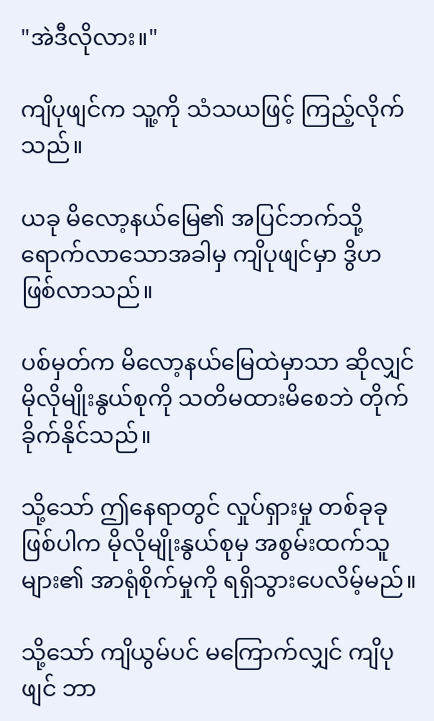"အဲဒီလိုလား။"

ကျိပုဖျင်က သူ့ကို သံသယဖြင့် ကြည့်လိုက်သည်။

ယခု မိလော့နယ်မြေ၏ အပြင်ဘက်သို့ ရောက်လာသောအခါမှ ကျိပုဖျင်မှာ ဒွိဟ ဖြစ်လာသည်။

ပစ်မှတ်က မိလော့နယ်မြေထဲမှာသာ ဆိုလျှင် မိုလိုမျိုးနွယ်စုကို သတိမထားမိစေဘဲ တိုက်ခိုက်နိုင်သည်။

သို့သော် ဤနေရာတွင် လှုပ်ရှားမှု တစ်ခုခု ဖြစ်ပါက မိုလိုမျိုးနွယ်စုမှ အစွမ်းထက်သူများ၏ အာရုံစိုက်မှုကို ရရှိသွားပေလိမ့်မည်။

သို့သော် ကျိယွမ်ပင် မကြောက်လျှင် ကျိပုဖျင် ဘာ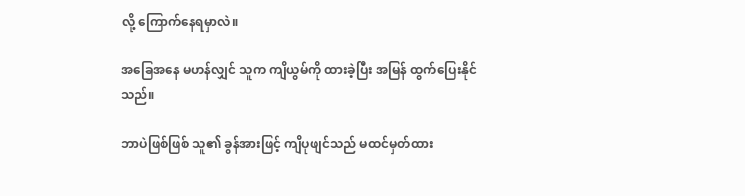လို့ ကြောက်နေရမှာလဲ။

အခြေအနေ မဟန်လျှင် သူက ကျိယွမ်ကို ထားခဲ့ပြီး အမြန် ထွက်ပြေးနိုင်သည်။

ဘာပဲဖြစ်ဖြစ် သူ၏ ခွန်အားဖြင့် ကျိပုဖျင်သည် မထင်မှတ်ထား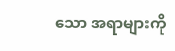သော အရာများကို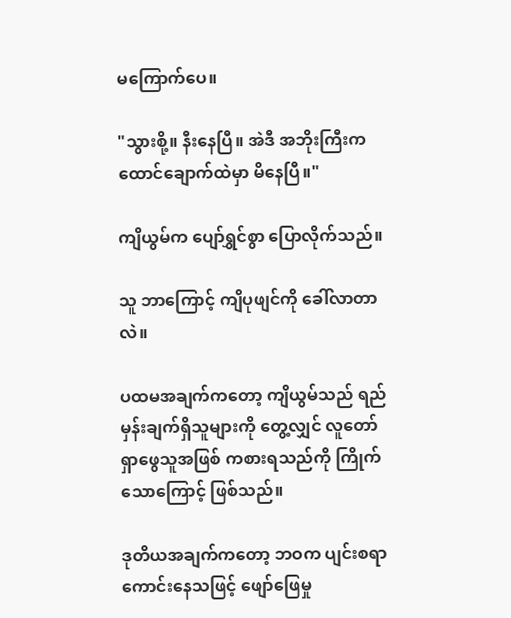မကြောက်ပေ။

"သွားစို့။ နီးနေပြီ။ အဲဒီ အဘိုးကြီးက ထောင်ချောက်ထဲမှာ မိနေပြီ။"

ကျိယွမ်က ပျော်ရွှင်စွာ ပြောလိုက်သည်။

သူ ဘာကြောင့် ကျိပုဖျင်ကို ခေါ်လာတာလဲ။

ပထမအချက်ကတော့ ကျိယွမ်သည် ရည်မှန်းချက်ရှိသူများကို တွေ့လျှင် လူတော်ရှာဖွေသူအဖြစ် ကစားရသည်ကို ကြိုက်သောကြောင့် ဖြစ်သည်။

ဒုတိယအချက်ကတော့ ဘဝက ပျင်းစရာကောင်းနေသဖြင့် ဖျော်ဖြေမှု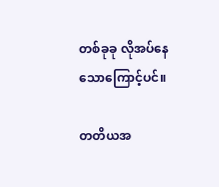တစ်ခုခု လိုအပ်နေသောကြောင့်ပင်။

တတိယအ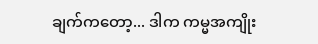ချက်ကတော့... ဒါက ကမ္မအကျိုး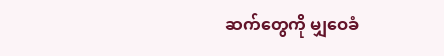ဆက်တွေကို မျှဝေခံ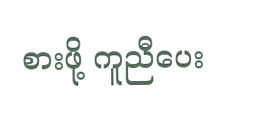စားဖို့ ကူညီပေး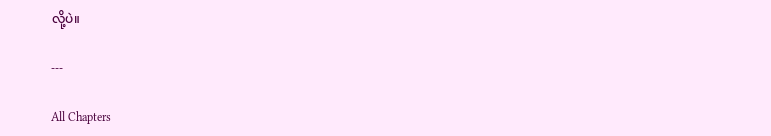လို့ပဲ။

---

All Chapters